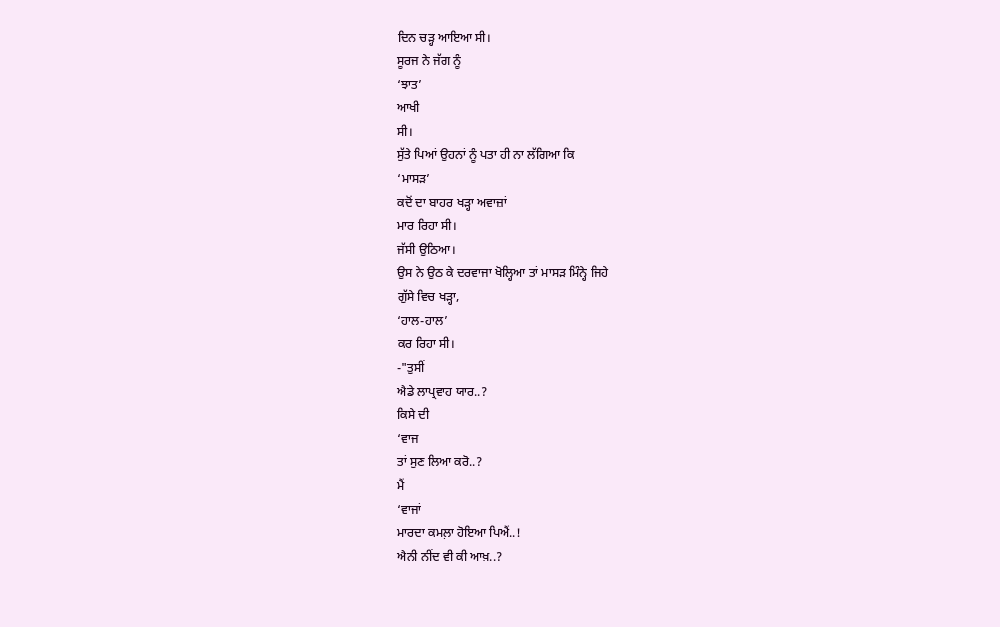ਦਿਨ ਚੜ੍ਹ ਆਇਆ ਸੀ।
ਸੂਰਜ ਨੇ ਜੱਗ ਨੂੰ
‘ਝਾਤ’
ਆਖੀ
ਸੀ।
ਸੁੱਤੇ ਪਿਆਂ ਉਹਨਾਂ ਨੂੰ ਪਤਾ ਹੀ ਨਾ ਲੱਗਿਆ ਕਿ
‘ਮਾਸੜ’
ਕਦੋਂ ਦਾ ਬਾਹਰ ਖੜ੍ਹਾ ਅਵਾਜ਼ਾਂ
ਮਾਰ ਰਿਹਾ ਸੀ।
ਜੱਸੀ ਉਠਿਆ।
ਉਸ ਨੇ ਉਠ ਕੇ ਦਰਵਾਜਾ ਖੋਲ੍ਹਿਆ ਤਾਂ ਮਾਸੜ ਮਿੰਨ੍ਹੇ ਜਿਹੇ
ਗੁੱਸੇ ਵਿਚ ਖੜ੍ਹਾ,
‘ਹਾਲ-ਹਾਲ’
ਕਰ ਰਿਹਾ ਸੀ।
-"ਤੁਸੀਂ
ਐਡੇ ਲਾਪ੍ਰਵਾਹ ਯਾਰ..?
ਕਿਸੇ ਦੀ
‘ਵਾਜ
ਤਾਂ ਸੁਣ ਲਿਆ ਕਰੋ..?
ਮੈਂ
‘ਵਾਜਾਂ
ਮਾਰਦਾ ਕਮਲ਼ਾ ਹੋਇਆ ਪਿਐਂ..!
ਐਨੀ ਨੀਂਦ ਵੀ ਕੀ ਆਖ਼..?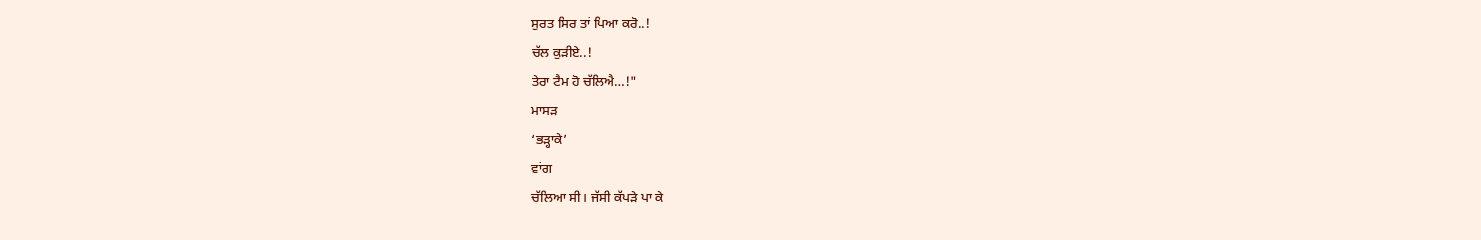ਸੁਰਤ ਸਿਰ ਤਾਂ ਪਿਆ ਕਰੋ..!
ਚੱਲ ਕੁੜੀਏ..!
ਤੇਰਾ ਟੈਮ ਹੋ ਚੱਲਿਐ…!"
ਮਾਸੜ
‘ਭੜ੍ਹਾਕੇ’
ਵਾਂਗ
ਚੱਲਿਆ ਸੀ। ਜੱਸੀ ਕੱਪੜੇ ਪਾ ਕੇ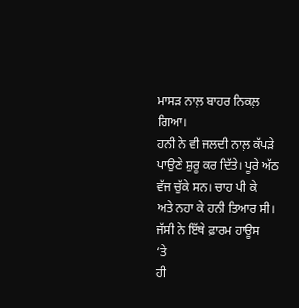ਮਾਸੜ ਨਾਲ਼ ਬਾਹਰ ਨਿਕਲ਼ ਗਿਆ।
ਹਨੀ ਨੇ ਵੀ ਜਲਦੀ ਨਾਲ਼ ਕੱਪੜੇ
ਪਾਉਣੇ ਸ਼ੁਰੂ ਕਰ ਦਿੱਤੇ। ਪੂਰੇ ਅੱਠ ਵੱਜ ਚੁੱਕੇ ਸਨ। ਚਾਹ ਪੀ ਕੇ
ਅਤੇ ਨਹਾ ਕੇ ਹਨੀ ਤਿਆਰ ਸੀ।
ਜੱਸੀ ਨੇ ਇੱਥੇ ਫ਼ਾਰਮ ਹਾਊਸ
‘ਤੇ
ਹੀ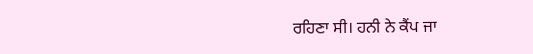ਰਹਿਣਾ ਸੀ। ਹਨੀ ਨੇ ਕੈਂਪ ਜਾ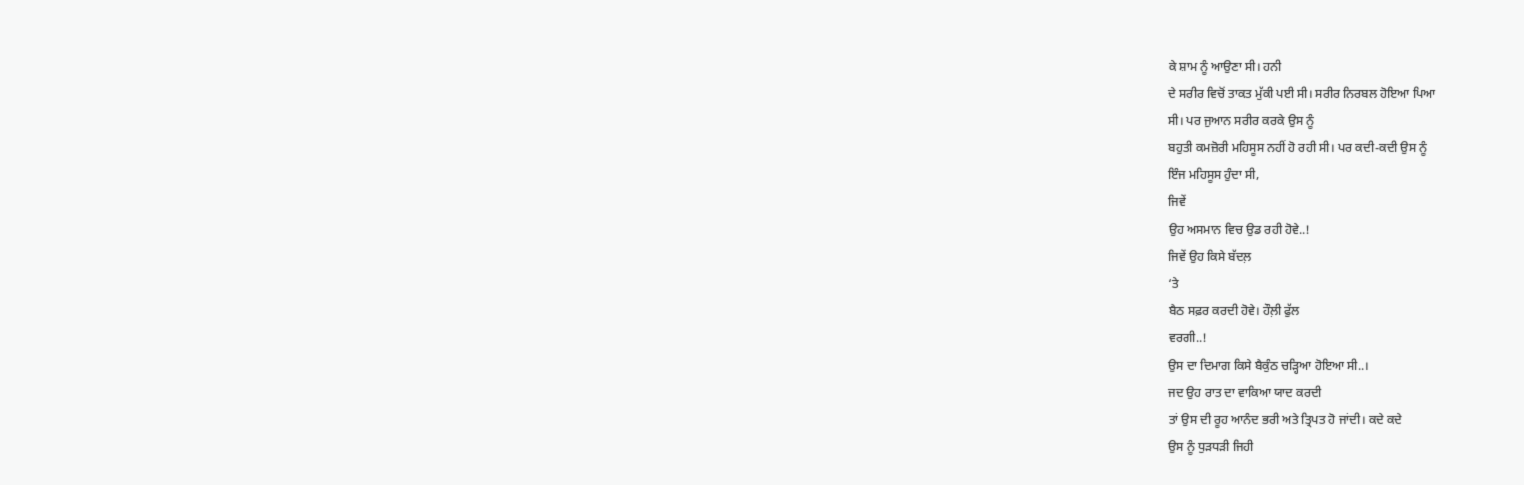ਕੇ ਸ਼ਾਮ ਨੂੰ ਆਉਣਾ ਸੀ। ਹਨੀ
ਦੇ ਸਰੀਰ ਵਿਚੋਂ ਤਾਕਤ ਮੁੱਕੀ ਪਈ ਸੀ। ਸਰੀਰ ਨਿਰਬਲ ਹੋਇਆ ਪਿਆ
ਸੀ। ਪਰ ਜੁਆਨ ਸਰੀਰ ਕਰਕੇ ਉਸ ਨੂੰ
ਬਹੁਤੀ ਕਮਜ਼ੋਰੀ ਮਹਿਸੂਸ ਨਹੀਂ ਹੋ ਰਹੀ ਸੀ। ਪਰ ਕਦੀ-ਕਦੀ ਉਸ ਨੂੰ
ਇੰਜ ਮਹਿਸੂਸ ਹੁੰਦਾ ਸੀ,
ਜਿਵੇਂ
ਉਹ ਅਸਮਾਨ ਵਿਚ ਉਡ ਰਹੀ ਹੋਵੇ..!
ਜਿਵੇਂ ਉਹ ਕਿਸੇ ਬੱਦਲ਼
‘ਤੇ
ਬੈਠ ਸਫ਼ਰ ਕਰਦੀ ਹੋਵੇ। ਹੌਲ਼ੀ ਫੁੱਲ
ਵਰਗੀ..!
ਉਸ ਦਾ ਦਿਮਾਗ ਕਿਸੇ ਬੈਕੁੰਠ ਚੜ੍ਹਿਆ ਹੋਇਆ ਸੀ..।
ਜਦ ਉਹ ਰਾਤ ਦਾ ਵਾਕਿਆ ਯਾਦ ਕਰਦੀ
ਤਾਂ ਉਸ ਦੀ ਰੂਹ ਆਨੰਦ ਭਰੀ ਅਤੇ ਤ੍ਰਿਪਤ ਹੋ ਜਾਂਦੀ। ਕਦੇ ਕਦੇ
ਉਸ ਨੂੰ ਧੁੜਧੜੀ ਜਿਹੀ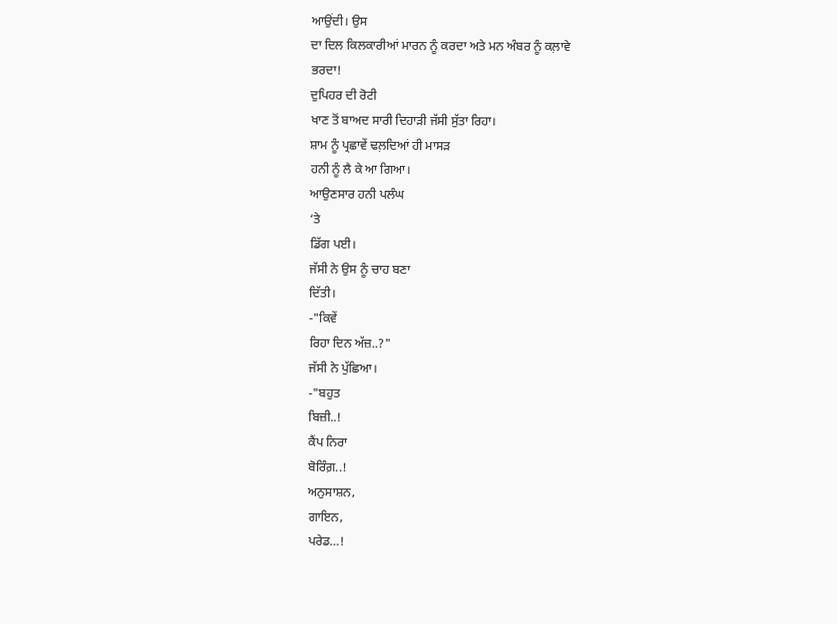ਆਉਂਦੀ। ਉਸ
ਦਾ ਦਿਲ ਕਿਲਕਾਰੀਆਂ ਮਾਰਨ ਨੂੰ ਕਰਦਾ ਅਤੇ ਮਨ ਅੰਬਰ ਨੂੰ ਕਲ਼ਾਵੇ
ਭਰਦਾ!
ਦੁਪਿਹਰ ਦੀ ਰੋਟੀ
ਖਾਣ ਤੋਂ ਬਾਅਦ ਸਾਰੀ ਦਿਹਾੜੀ ਜੱਸੀ ਸੁੱਤਾ ਰਿਹਾ।
ਸ਼ਾਮ ਨੂੰ ਪ੍ਰਛਾਵੇਂ ਢਲ਼ਦਿਆਂ ਹੀ ਮਾਸੜ
ਹਨੀ ਨੂੰ ਲੈ ਕੇ ਆ ਗਿਆ।
ਆਉਣਸਾਰ ਹਨੀ ਪਲੰਘ
‘ਤੇ
ਡਿੱਗ ਪਈ।
ਜੱਸੀ ਨੇ ਉਸ ਨੂੰ ਚਾਹ ਬਣਾ
ਦਿੱਤੀ।
-"ਕਿਵੇਂ
ਰਿਹਾ ਦਿਨ ਅੱਜ਼..?"
ਜੱਸੀ ਨੇ ਪੁੱਛਿਆ।
-"ਬਹੁਤ
ਬਿਜ਼ੀ..!
ਕੈਂਪ ਨਿਰਾ
ਬੋਰਿੰਗ਼..!
ਅਨੁਸਾਸ਼ਨ,
ਗਾਇਨ,
ਪਰੇਡ…!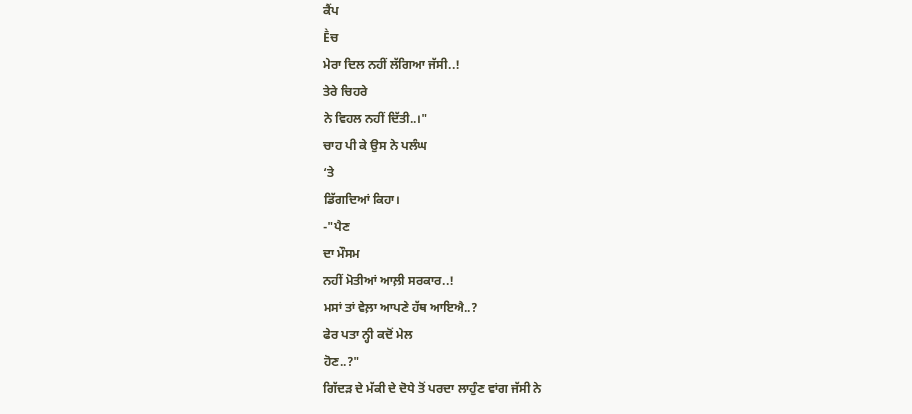ਕੈਂਪ
Ḕਚ
ਮੇਰਾ ਦਿਲ ਨਹੀਂ ਲੱਗਿਆ ਜੱਸੀ..!
ਤੇਰੇ ਚਿਹਰੇ
ਨੇ ਵਿਹਲ ਨਹੀਂ ਦਿੱਤੀ..।"
ਚਾਹ ਪੀ ਕੇ ਉਸ ਨੇ ਪਲੰਘ
‘ਤੇ
ਡਿੱਗਦਿਆਂ ਕਿਹਾ।
-"ਪੈਣ
ਦਾ ਮੌਸਮ
ਨਹੀਂ ਮੋਤੀਆਂ ਆਲ਼ੀ ਸਰਕਾਰ..!
ਮਸਾਂ ਤਾਂ ਵੇਲ਼ਾ ਆਪਣੇ ਹੱਥ ਆਇਐ..?
ਫੇਰ ਪਤਾ ਨ੍ਹੀ ਕਦੋਂ ਮੇਲ
ਹੋਣ..?"
ਗਿੱਦੜ ਦੇ ਮੱਕੀ ਦੇ ਦੋਧੇ ਤੋਂ ਪਰਦਾ ਲਾਹੁੰਣ ਵਾਂਗ ਜੱਸੀ ਨੇ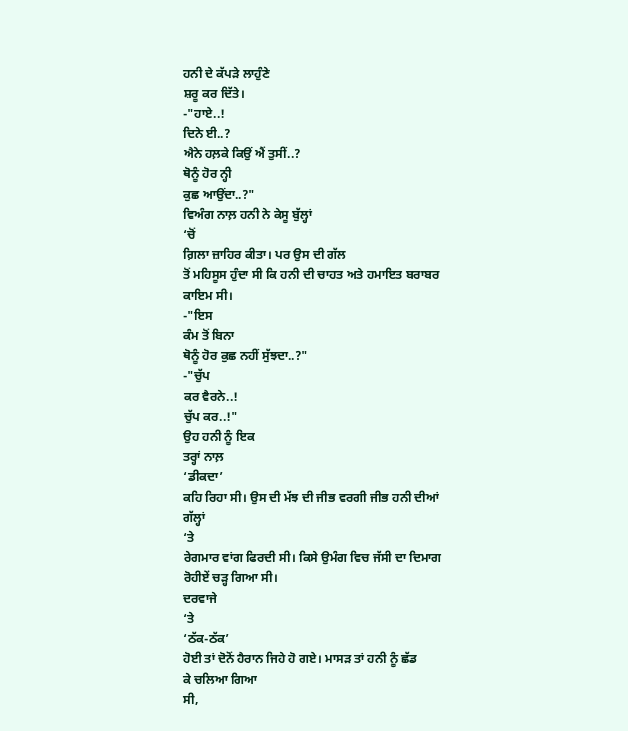ਹਨੀ ਦੇ ਕੱਪੜੇ ਲਾਹੁੰਣੇ
ਸ਼ਰੂ ਕਰ ਦਿੱਤੇ।
-"ਹਾਏ..!
ਦਿਨੇ ਈ..?
ਐਨੇ ਹਲ਼ਕੇ ਕਿਉਂ ਐਂ ਤੁਸੀਂ..?
ਥੋਨੂੰ ਹੋਰ ਨ੍ਹੀ
ਕੁਛ ਆਉਂਦਾ..?"
ਵਿਅੰਗ ਨਾਲ਼ ਹਨੀ ਨੇ ਕੇਸੂ ਬੁੱਲ੍ਹਾਂ
‘ਚੋਂ
ਗ਼ਿਲਾ ਜ਼ਾਹਿਰ ਕੀਤਾ। ਪਰ ਉਸ ਦੀ ਗੱਲ
ਤੋਂ ਮਹਿਸੂਸ ਹੁੰਦਾ ਸੀ ਕਿ ਹਨੀ ਦੀ ਚਾਹਤ ਅਤੇ ਹਮਾਇਤ ਬਰਾਬਰ
ਕਾਇਮ ਸੀ।
-"ਇਸ
ਕੰਮ ਤੋਂ ਬਿਨਾ
ਥੋਨੂੰ ਹੋਰ ਕੁਛ ਨਹੀਂ ਸੁੱਝਦਾ..?"
-"ਚੁੱਪ
ਕਰ ਵੈਰਨੇ..!
ਚੁੱਪ ਕਰ..!"
ਉਹ ਹਨੀ ਨੂੰ ਇਕ
ਤਰ੍ਹਾਂ ਨਾਲ਼
‘ਡੀਕਦਾ’
ਕਹਿ ਰਿਹਾ ਸੀ। ਉਸ ਦੀ ਮੱਝ ਦੀ ਜੀਭ ਵਰਗੀ ਜੀਭ ਹਨੀ ਦੀਆਂ
ਗੱਲ੍ਹਾਂ
‘ਤੇ
ਰੇਗਮਾਰ ਵਾਂਗ ਫਿਰਦੀ ਸੀ। ਕਿਸੇ ਉਮੰਗ ਵਿਚ ਜੱਸੀ ਦਾ ਦਿਮਾਗ
ਰੋਹੀਏਂ ਚੜ੍ਹ ਗਿਆ ਸੀ।
ਦਰਵਾਜੇ
‘ਤੇ
‘ਠੱਕ-ਠੱਕ’
ਹੋਈ ਤਾਂ ਦੋਨੋਂ ਹੈਰਾਨ ਜਿਹੇ ਹੋ ਗਏ। ਮਾਸੜ ਤਾਂ ਹਨੀ ਨੂੰ ਛੱਡ
ਕੇ ਚਲਿਆ ਗਿਆ
ਸੀ,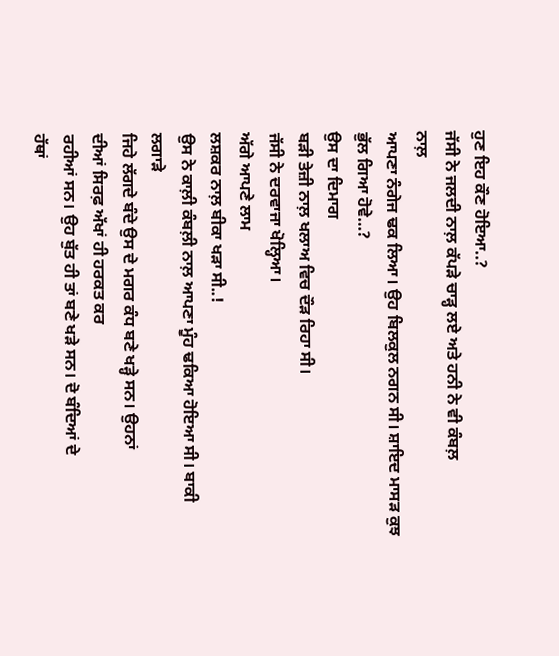ਹੁਣ ਇਹ ਕੌਣ ਹੋਇਆ..?
ਜੱਸੀ ਨੇ ਜਲਦੀ ਨਾਲ਼ ਕੱਪੜੇ ਚਾੜ੍ਹ ਲਏ ਅਤੇ ਹਨੀ ਨੇ ਵੀ ਕੰਬਲ਼
ਨਾਲ਼
ਆਪਣਾ ਨੰਗੇਜ ਢਕ ਲਿਆ। ਉਹ ਬਿਲਕੁਲ ਨਗਨ ਸੀ। ਸ਼ਾਇਦ ਮਾਸੜ ਕੁਝ
ਭੁੱਲ ਗਿਆ ਹੋਵੇ…?
ਉਸ ਦਾ ਦਿਮਾਗ
ਬੜੀ ਤੇਜ਼ੀ ਨਾਲ਼ ਖਲਾਅ ਵਿਚ ਦੌੜ ਰਿਹਾ ਸੀ।
ਜੱਸੀ ਨੇ ਦਰਵਾਜਾ ਖੋਲ੍ਹਿਆ।
ਅੱਗੇ ਆਪਣੇ ਲਾਮ
ਲਸ਼ਕਰ ਨਾਲ਼ ਬੀਕਾ ਖੜਾ ਸੀ..!
ਉਸ ਨੇ ਕਾਲ਼ੀ ਕੰਬਲ਼ੀ ਨਾਲ਼ ਆਪਣਾ ਮੂੰਹ ਢਕਿਆ ਹੋਇਆ ਸੀ। ਬਾਕੀ
ਲਗਾੜੇ
ਜਿਹੇ ਲੱਗਦੇ ਬੰਦੇ ਉਸ ਦੇ ਮਗਰ ਕੰਧ ਬਣੇ ਖੜ੍ਹੇ ਸਨ। ਉਹਨਾਂ
ਦੀਆਂ ਸਿਰਫ਼ ਅੱਖਾਂ ਹੀ ਹਰਕਤ ਕਰ
ਰਹੀਆਂ ਸਨ। ਉਹ ਬੁੱਤ ਹੀ ਤਾਂ ਬਣੇ ਖੜੇ ਸਨ। ਦੋ ਬੰਦਿਆਂ ਦੇ
ਹੱਥਾਂ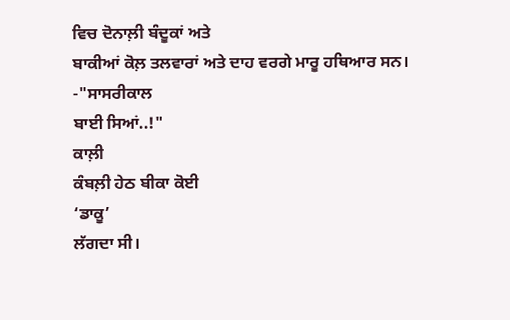ਵਿਚ ਦੋਨਾਲ਼ੀ ਬੰਦੂਕਾਂ ਅਤੇ
ਬਾਕੀਆਂ ਕੋਲ਼ ਤਲਵਾਰਾਂ ਅਤੇ ਦਾਹ ਵਰਗੇ ਮਾਰੂ ਹਥਿਆਰ ਸਨ।
-"ਸਾਸਰੀਕਾਲ
ਬਾਈ ਸਿਆਂ..!"
ਕਾਲ਼ੀ
ਕੰਬਲ਼ੀ ਹੇਠ ਬੀਕਾ ਕੋਈ
‘ਡਾਕੂ’
ਲੱਗਦਾ ਸੀ।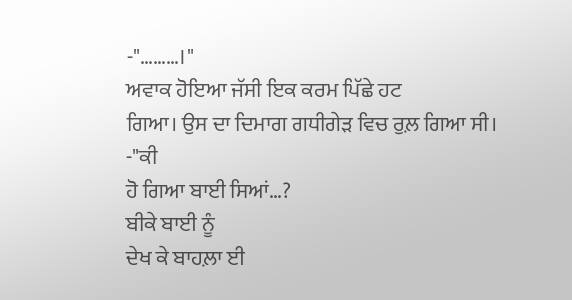-"………।"
ਅਵਾਕ ਹੋਇਆ ਜੱਸੀ ਇਕ ਕਰਮ ਪਿੱਛੇ ਹਟ
ਗਿਆ। ਉਸ ਦਾ ਦਿਮਾਗ ਗਧੀਗੇੜ ਵਿਚ ਰੁਲ਼ ਗਿਆ ਸੀ।
-"ਕੀ
ਹੋ ਗਿਆ ਬਾਈ ਸਿਆਂ…?
ਬੀਕੇ ਬਾਈ ਨੂੰ
ਦੇਖ ਕੇ ਬਾਹਲ਼ਾ ਈ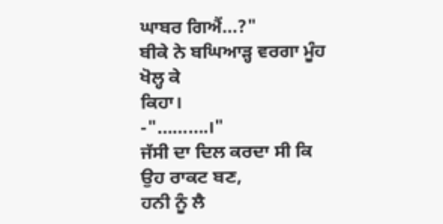ਘਾਬਰ ਗਿਐਂ…?"
ਬੀਕੇ ਨੇ ਬਘਿਆੜ੍ਹ ਵਰਗਾ ਮੂੰਹ ਖੋਲ੍ਹ ਕੇ
ਕਿਹਾ।
-"……….।"
ਜੱਸੀ ਦਾ ਦਿਲ ਕਰਦਾ ਸੀ ਕਿ ਉਹ ਰਾਕਟ ਬਣ,
ਹਨੀ ਨੂੰ ਲੈ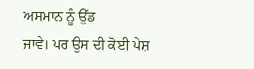ਅਸਮਾਨ ਨੂੰ ਉੱਡ
ਜਾਵੇ। ਪਰ ਉਸ ਦੀ ਕੋਈ ਪੇਸ਼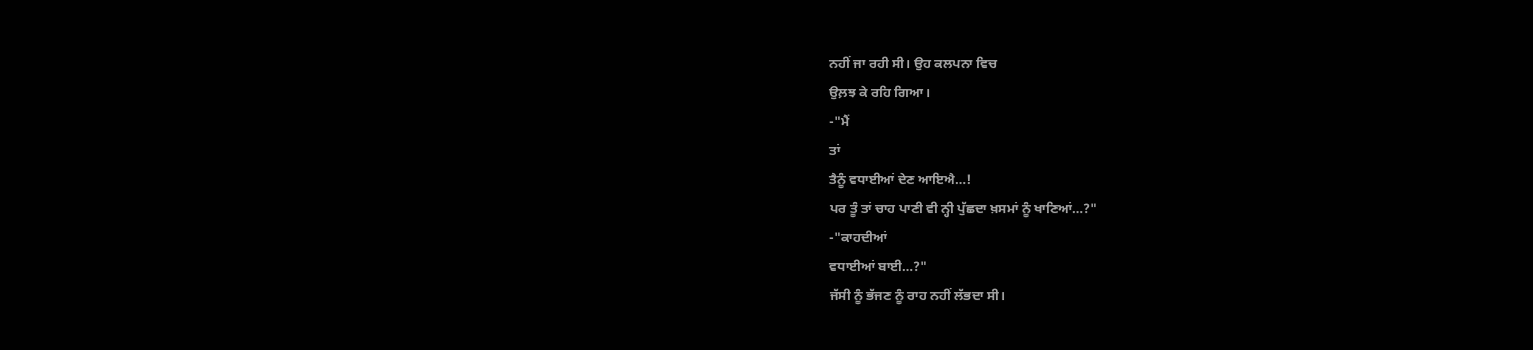ਨਹੀਂ ਜਾ ਰਹੀ ਸੀ। ਉਹ ਕਲਪਨਾ ਵਿਚ
ਉਲ਼ਝ ਕੇ ਰਹਿ ਗਿਆ।
-"ਮੈਂ
ਤਾਂ
ਤੈਨੂੰ ਵਧਾਈਆਂ ਦੇਣ ਆਇਐ…!
ਪਰ ਤੂੰ ਤਾਂ ਚਾਹ ਪਾਣੀ ਵੀ ਨ੍ਹੀ ਪੁੱਛਦਾ ਖ਼ਸਮਾਂ ਨੂੰ ਖਾਣਿਆਂ…?"
-"ਕਾਹਦੀਆਂ
ਵਧਾਈਆਂ ਬਾਈ…?"
ਜੱਸੀ ਨੂੰ ਭੱਜਣ ਨੂੰ ਰਾਹ ਨਹੀਂ ਲੱਭਦਾ ਸੀ।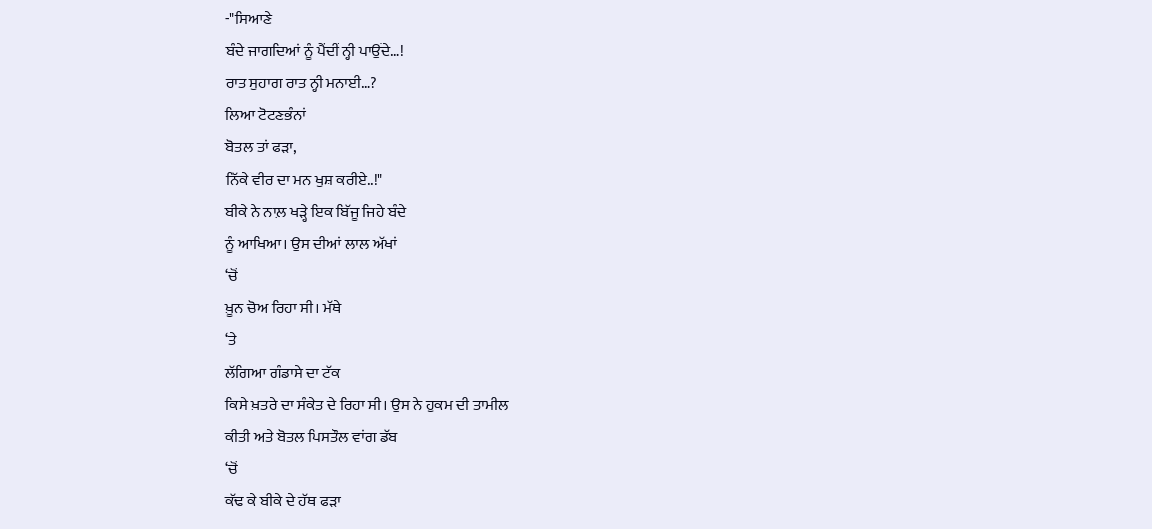-"ਸਿਆਣੇ
ਬੰਦੇ ਜਾਗਦਿਆਂ ਨੂੰ ਪੈਂਦੀਂ ਨ੍ਹੀ ਪਾਉਂਦੇ…!
ਰਾਤ ਸੁਹਾਗ ਰਾਤ ਨ੍ਹੀ ਮਨਾਈ…?
ਲਿਆ ਟੋਟਣਭੰਨਾਂ
ਬੋਤਲ ਤਾਂ ਫੜਾ,
ਨਿੱਕੇ ਵੀਰ ਦਾ ਮਨ ਖੁਸ਼ ਕਰੀਏ..!"
ਬੀਕੇ ਨੇ ਨਾਲ਼ ਖੜ੍ਹੇ ਇਕ ਬਿੱਜੂ ਜਿਹੇ ਬੰਦੇ
ਨੂੰ ਆਖਿਆ। ਉਸ ਦੀਆਂ ਲਾਲ ਅੱਖਾਂ
‘ਚੋਂ
ਖ਼ੂਨ ਚੋਅ ਰਿਹਾ ਸੀ। ਮੱਥੇ
‘ਤੇ
ਲੱਗਿਆ ਗੰਡਾਸੇ ਦਾ ਟੱਕ
ਕਿਸੇ ਖ਼ਤਰੇ ਦਾ ਸੰਕੇਤ ਦੇ ਰਿਹਾ ਸੀ। ਉਸ ਨੇ ਹੁਕਮ ਦੀ ਤਾਮੀਲ
ਕੀਤੀ ਅਤੇ ਬੋਤਲ ਪਿਸਤੌਲ ਵਾਂਗ ਡੱਬ
‘ਚੋਂ
ਕੱਢ ਕੇ ਬੀਕੇ ਦੇ ਹੱਥ ਫੜਾ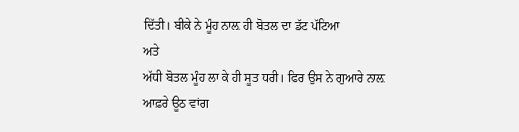ਦਿੱਤੀ। ਬੀਕੇ ਨੇ ਮੂੰਹ ਨਾਲ਼ ਹੀ ਬੋਤਲ ਦਾ ਡੱਟ ਪੱਟਿਆ
ਅਤੇ
ਅੱਧੀ ਬੋਤਲ ਮੂੰਹ ਲਾ ਕੇ ਹੀ ਸੂਤ ਧਰੀ। ਫਿਰ ਉਸ ਨੇ ਗੁਆਰੇ ਨਾਲ਼
ਆਫ਼ਰੇ ਊਠ ਵਾਂਗ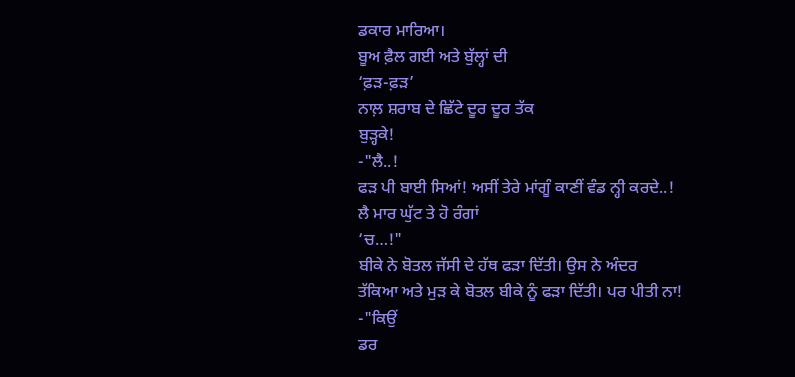ਡਕਾਰ ਮਾਰਿਆ।
ਬੂਅ ਫ਼ੈਲ ਗਈ ਅਤੇ ਬੁੱਲ੍ਹਾਂ ਦੀ
‘ਫ਼ੜ-ਫ਼ੜ’
ਨਾਲ਼ ਸ਼ਰਾਬ ਦੇ ਛਿੱਟੇ ਦੂਰ ਦੂਰ ਤੱਕ
ਬੁੜ੍ਹਕੇ!
-"ਲੈ..!
ਫੜ ਪੀ ਬਾਈ ਸਿਆਂ! ਅਸੀਂ ਤੇਰੇ ਮਾਂਗੂੰ ਕਾਣੀਂ ਵੰਡ ਨ੍ਹੀ ਕਰਦੇ..!
ਲੈ ਮਾਰ ਘੁੱਟ ਤੇ ਹੋ ਰੰਗਾਂ
‘ਚ…!"
ਬੀਕੇ ਨੇ ਬੋਤਲ ਜੱਸੀ ਦੇ ਹੱਥ ਫੜਾ ਦਿੱਤੀ। ਉਸ ਨੇ ਅੰਦਰ
ਤੱਕਿਆ ਅਤੇ ਮੁੜ ਕੇ ਬੋਤਲ ਬੀਕੇ ਨੂੰ ਫੜਾ ਦਿੱਤੀ। ਪਰ ਪੀਤੀ ਨਾ!
-"ਕਿਉਂ
ਡਰ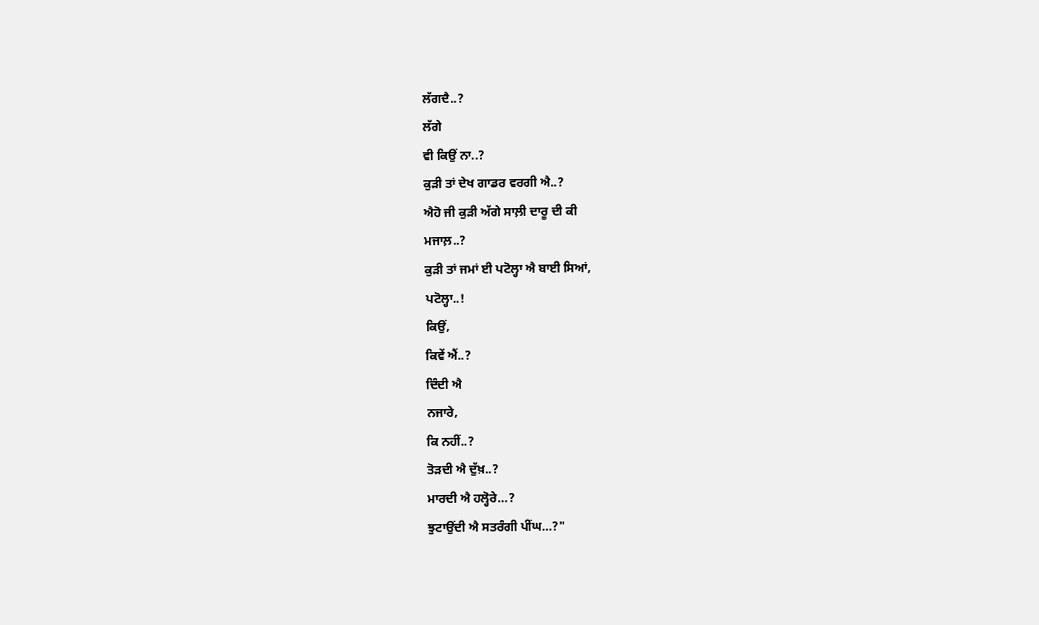ਲੱਗਦੈ..?
ਲੱਗੇ
ਵੀ ਕਿਉਂ ਨਾ..?
ਕੁੜੀ ਤਾਂ ਦੇਖ ਗਾਡਰ ਵਰਗੀ ਐ..?
ਐਹੋ ਜੀ ਕੁੜੀ ਅੱਗੇ ਸਾਲ਼ੀ ਦਾਰੂ ਦੀ ਕੀ
ਮਜਾਲ਼..?
ਕੁੜੀ ਤਾਂ ਜਮਾਂ ਈ ਪਟੋਲ੍ਹਾ ਐ ਬਾਈ ਸਿਆਂ,
ਪਟੋਲ੍ਹਾ..!
ਕਿਉਂ,
ਕਿਵੇਂ ਐਂ..?
ਦਿੰਦੀ ਐ
ਨਜਾਰੇ,
ਕਿ ਨਹੀਂ..?
ਤੋੜਦੀ ਐ ਦੁੱਖ਼..?
ਮਾਰਦੀ ਐ ਹਲ੍ਹੋਰੇ…?
ਝੁਟਾਉਂਦੀ ਐ ਸਤਰੰਗੀ ਪੀਂਘ…?"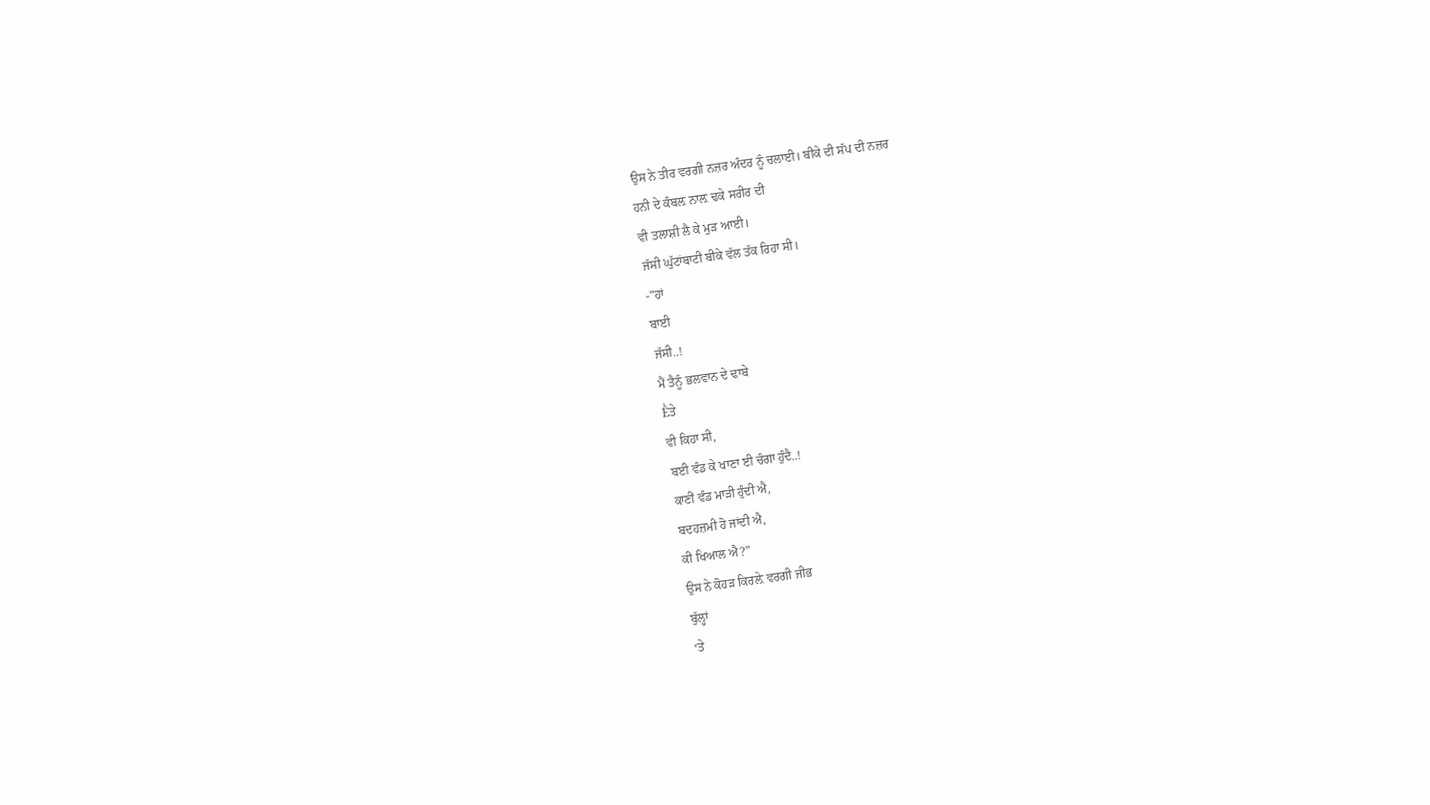ਉਸ ਨੇ ਤੀਰ ਵਰਗੀ ਨਜ਼ਰ ਅੰਦਰ ਨੂੰ ਚਲਾਈ। ਬੀਕੇ ਦੀ ਸੱਪ ਦੀ ਨਜ਼ਰ
ਹਨੀ ਦੇ ਕੰਬਲ਼ ਨਾਲ਼ ਢਕੇ ਸਰੀਰ ਦੀ
ਵੀ ਤਲਾਸ਼ੀ ਲੈ ਕੇ ਮੁੜ ਆਈ।
ਜੱਸੀ ਘੁੱਟਾਂਬਾਟੀ ਬੀਕੇ ਵੱਲ ਤੱਕ ਰਿਹਾ ਸੀ।
-"ਹਾਂ
ਬਾਈ
ਜੱਸੀ..!
ਮੈਂ ਤੈਨੂੰ ਭਲਵਾਨ ਦੇ ਢਾਬੇ
Ḕਤੇ
ਵੀ ਕਿਹਾ ਸੀ,
ਬਈ ਵੰਡ ਕੇ ਖਾਣਾ ਈ ਚੰਗਾ ਹੁੰਦੈ..!
ਕਾਣੀਂ ਵੰਡ ਮਾੜੀ ਹੁੰਦੀ ਐ,
ਬਦਹਜ਼ਮੀ ਹੋ ਜਾਂਦੀ ਐ,
ਕੀ ਖਿਆਲ ਐ?"
ਉਸ ਨੇ ਕੋਹੜ ਕਿਰਲ਼ੇ ਵਰਗੀ ਜੀਭ
ਬੁੱਲ੍ਹਾਂ
‘ਤੇ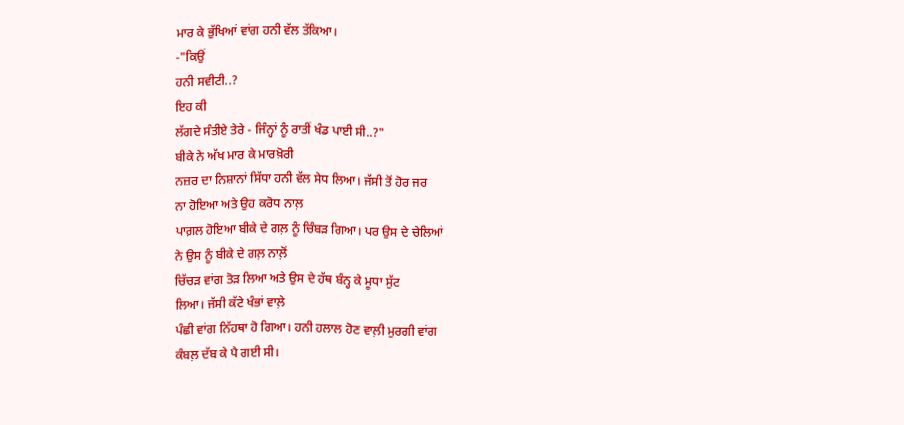ਮਾਰ ਕੇ ਭੁੱਖਿਆਂ ਵਾਂਗ ਹਨੀ ਵੱਲ ਤੱਕਿਆ।
-"ਕਿਉਂ
ਹਨੀ ਸਵੀਟੀ..?
ਇਹ ਕੀ
ਲੱਗਦੇ ਸੰਤੀਏ ਤੇਰੇ - ਜਿੰਨ੍ਹਾਂ ਨੂੰ ਰਾਤੀਂ ਖੰਡ ਪਾਈ ਸੀ..?"
ਬੀਕੇ ਨੇ ਅੱਖ ਮਾਰ ਕੇ ਮਾਰਖ਼ੋਰੀ
ਨਜ਼ਰ ਦਾ ਨਿਸ਼ਾਨਾਂ ਸਿੱਧਾ ਹਨੀ ਵੱਲ ਸੇਧ ਲਿਆ। ਜੱਸੀ ਤੋਂ ਹੋਰ ਜਰ
ਨਾ ਹੋਇਆ ਅਤੇ ਉਹ ਕਰੋਧ ਨਾਲ਼
ਪਾਗ਼ਲ ਹੋਇਆ ਬੀਕੇ ਦੇ ਗਲ਼ ਨੂੰ ਚਿੰਬੜ ਗਿਆ। ਪਰ ਉਸ ਦੇ ਚੇਲਿਆਂ
ਨੇ ਉਸ ਨੂੰ ਬੀਕੇ ਦੇ ਗਲ਼ ਨਾਲ਼ੋਂ
ਚਿੱਚੜ ਵਾਂਗ ਤੋੜ ਲਿਆ ਅਤੇ ਉਸ ਦੇ ਹੱਥ ਬੰਨ੍ਹ ਕੇ ਮੂਧਾ ਸੁੱਟ
ਲਿਆ। ਜੱਸੀ ਕੱਟੇ ਖੰਭਾਂ ਵਾਲ਼ੇ
ਪੰਛੀ ਵਾਂਗ ਨਿੱਹਥਾ ਹੋ ਗਿਆ। ਹਨੀ ਹਲਾਲ ਹੋਣ ਵਾਲ਼ੀ ਮੁਰਗੀ ਵਾਂਗ
ਕੰਬਲ਼ ਦੱਬ ਕੇ ਪੈ ਗਈ ਸੀ।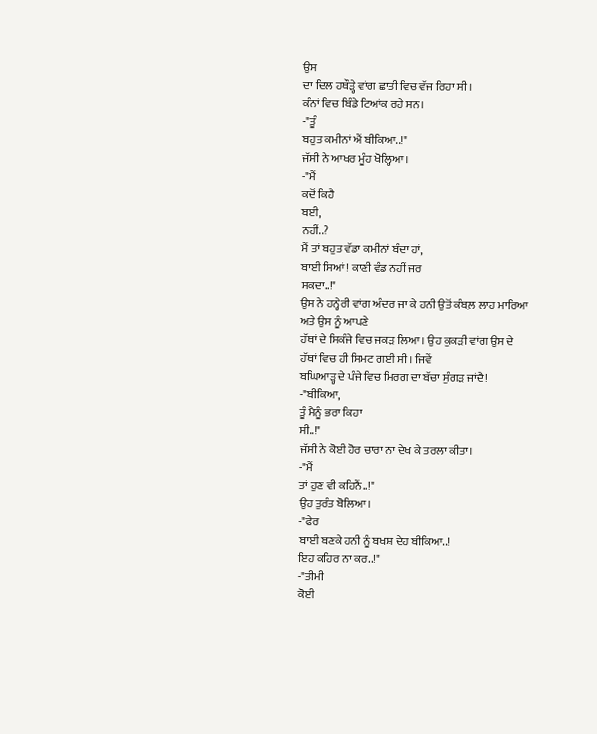ਉਸ
ਦਾ ਦਿਲ ਹਥੌੜ੍ਹੇ ਵਾਂਗ ਛਾਤੀ ਵਿਚ ਵੱਜ ਰਿਹਾ ਸੀ।
ਕੰਨਾਂ ਵਿਚ ਬਿੰਡੇ ਟਿਆਂਕ ਰਹੇ ਸਨ।
-"ਤੂੰ
ਬਹੁਤ ਕਮੀਨਾਂ ਐਂ ਬੀਕਿਆ..!"
ਜੱਸੀ ਨੇ ਆਖਰ ਮੂੰਹ ਖੋਲ੍ਹਿਆ।
-"ਮੈਂ
ਕਦੋਂ ਕਿਹੈ
ਬਈ,
ਨਹੀਂ..?
ਮੈਂ ਤਾਂ ਬਹੁਤ ਵੱਡਾ ਕਮੀਨਾਂ ਬੰਦਾ ਹਾਂ,
ਬਾਈ ਸਿਆਂ! ਕਾਣੀ ਵੰਡ ਨਹੀਂ ਜਰ
ਸਕਦਾ..!"
ਉਸ ਨੇ ਹਨ੍ਹੇਰੀ ਵਾਂਗ ਅੰਦਰ ਜਾ ਕੇ ਹਨੀ ਉਤੋਂ ਕੰਬਲ਼ ਲਾਹ ਮਾਰਿਆ
ਅਤੇ ਉਸ ਨੂੰ ਆਪਣੇ
ਹੱਥਾਂ ਦੇ ਸਿਕੰਜੇ ਵਿਚ ਜਕੜ ਲਿਆ। ਉਹ ਕੁਕੜੀ ਵਾਂਗ ਉਸ ਦੇ
ਹੱਥਾਂ ਵਿਚ ਹੀ ਸਿਮਟ ਗਈ ਸੀ। ਜਿਵੇਂ
ਬਘਿਆੜ੍ਹ ਦੇ ਪੰਜੇ ਵਿਚ ਮਿਰਗ ਦਾ ਬੱਚਾ ਸੁੰਗੜ ਜਾਂਦੈ!
-"ਬੀਕਿਆ,
ਤੂੰ ਮੈਨੂੰ ਭਰਾ ਕਿਹਾ
ਸੀ..!"
ਜੱਸੀ ਨੇ ਕੋਈ ਹੋਰ ਚਾਰਾ ਨਾ ਦੇਖ ਕੇ ਤਰਲਾ ਕੀਤਾ।
-"ਮੈਂ
ਤਾਂ ਹੁਣ ਵੀ ਕਹਿਨੈਂ..!"
ਉਹ ਤੁਰੰਤ ਬੋਲਿਆ।
-"ਫੇਰ
ਬਾਈ ਬਣਕੇ ਹਨੀ ਨੂੰ ਬਖਸ਼ ਦੇਹ ਬੀਕਿਆ..!
ਇਹ ਕਹਿਰ ਨਾ ਕਰ..!"
-"ਤੀਮੀ
ਕੋਈ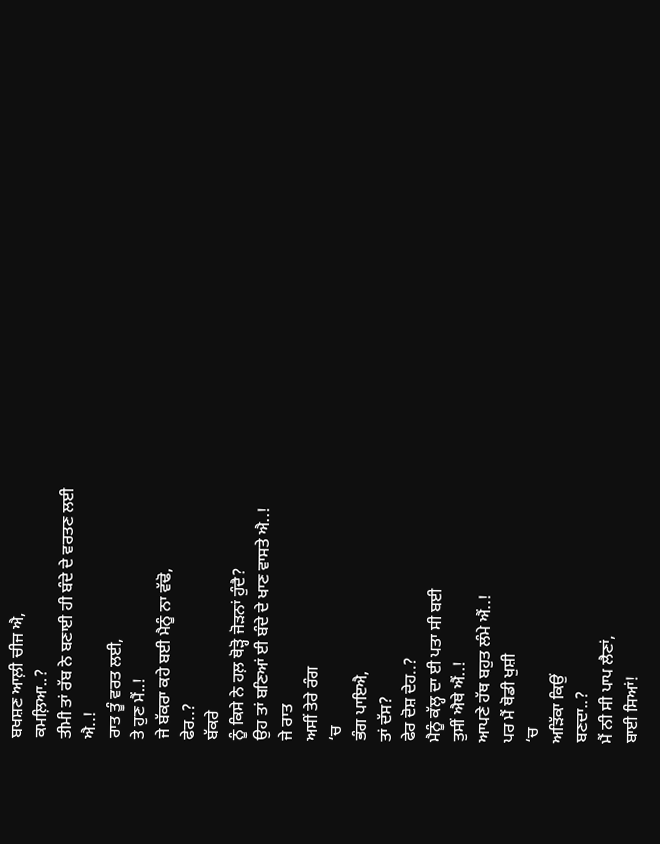ਬਖਸ਼ਣ ਆਲ਼ੀ ਚੀਜ ਐ,
ਕਮਲ਼ਿਆ..?
ਤੀਮੀ ਤਾਂ ਰੱਬ ਨੇ ਬਣਾਈ ਹੀ ਬੰਦੇ ਦੇ ਵਰਤਣ ਲਈ
ਐ..!
ਰਾਤ ਤੂੰ ਵਰਤ ਲਈ,
ਤੇ ਹੁਣ ਮੈਂ..!
ਜੇ ਬੱਕਰਾ ਕਹੇ ਬਈ ਮੈਨੂੰ ਨਾ ਵੱਢੋ,
ਫੇਰ..?
ਬੱਕਰੇ
ਨੂੰ ਕਿਸੇ ਨੇ ਹਲ਼ ਥੋੜ੍ਹੋ ਜੋੜਨਾਂ ਹੁੰਦੈ?
ਉਹ ਤਾਂ ਬਣਿਆਂ ਈ ਬੰਦੇ ਦੇ ਖਾਣ ਵਾਸਤੇ ਐ..!
ਜੇ ਰਾਤ
ਅਸੀਂ ਤੇਰੇ ਰੰਗ
‘ਚ
ਭੰਗ ਪਾਇਐ,
ਤਾਂ ਦੱਸ?
ਫੇਰ ਦੋਸ਼ ਦੇਹ..?
ਮੈਨੂੰ ਕੱਲ੍ਹ ਦਾ ਈ ਪਤਾ ਸੀ ਬਈ
ਤੁਸੀਂ ਐਥੇ ਐਂ..!
ਆਪਣੇ ਹੱਥ ਬਹੁਤ ਲੰਮੇ ਐਂ..!
ਪਰ ਮੈਂ ਥੋਡੀ ਖੁਸ਼ੀ
‘ਚ
ਅੜਿੱਕਾ ਕਿਉਂ
ਬਣਦਾ..?
ਮੈਂ ਨੀ ਸੀ ਪਾਪ ਲੈਣਾਂ,
ਬਾਈ ਸਿਆਂ!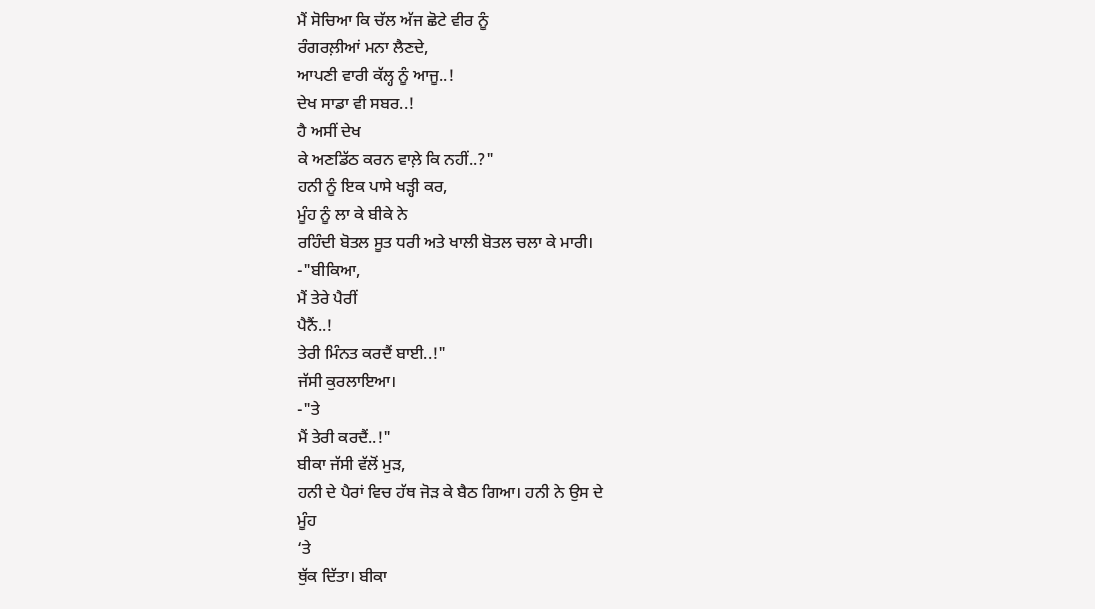ਮੈਂ ਸੋਚਿਆ ਕਿ ਚੱਲ ਅੱਜ ਛੋਟੇ ਵੀਰ ਨੂੰ
ਰੰਗਰਲ਼ੀਆਂ ਮਨਾ ਲੈਣਦੇ,
ਆਪਣੀ ਵਾਰੀ ਕੱਲ੍ਹ ਨੂੰ ਆਜੂ..!
ਦੇਖ ਸਾਡਾ ਵੀ ਸਬਰ..!
ਹੈ ਅਸੀਂ ਦੇਖ
ਕੇ ਅਣਡਿੱਠ ਕਰਨ ਵਾਲ਼ੇ ਕਿ ਨਹੀਂ..?"
ਹਨੀ ਨੂੰ ਇਕ ਪਾਸੇ ਖੜ੍ਹੀ ਕਰ,
ਮੂੰਹ ਨੂੰ ਲਾ ਕੇ ਬੀਕੇ ਨੇ
ਰਹਿੰਦੀ ਬੋਤਲ ਸੂਤ ਧਰੀ ਅਤੇ ਖਾਲੀ ਬੋਤਲ ਚਲਾ ਕੇ ਮਾਰੀ।
-"ਬੀਕਿਆ,
ਮੈਂ ਤੇਰੇ ਪੈਰੀਂ
ਪੈਨੈਂ..!
ਤੇਰੀ ਮਿੰਨਤ ਕਰਦੈਂ ਬਾਈ..!"
ਜੱਸੀ ਕੁਰਲਾਇਆ।
-"ਤੇ
ਮੈਂ ਤੇਰੀ ਕਰਦੈਂ..!"
ਬੀਕਾ ਜੱਸੀ ਵੱਲੋਂ ਮੁੜ,
ਹਨੀ ਦੇ ਪੈਰਾਂ ਵਿਚ ਹੱਥ ਜੋੜ ਕੇ ਬੈਠ ਗਿਆ। ਹਨੀ ਨੇ ਉਸ ਦੇ
ਮੂੰਹ
‘ਤੇ
ਥੁੱਕ ਦਿੱਤਾ। ਬੀਕਾ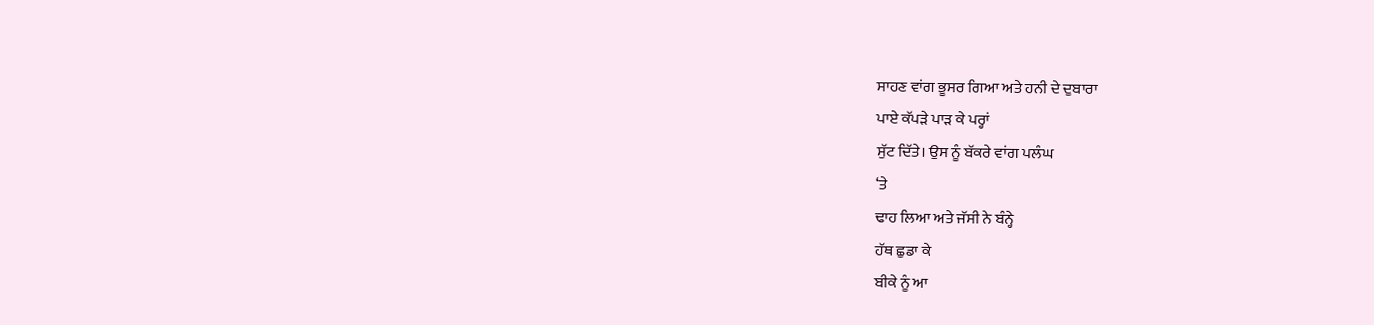ਸਾਹਣ ਵਾਂਗ ਭੂਸਰ ਗਿਆ ਅਤੇ ਹਨੀ ਦੇ ਦੁਬਾਰਾ
ਪਾਏ ਕੱਪੜੇ ਪਾੜ ਕੇ ਪਰ੍ਹਾਂ
ਸੁੱਟ ਦਿੱਤੇ। ਉਸ ਨੂੰ ਬੱਕਰੇ ਵਾਂਗ ਪਲੰਘ
‘ਤੇ
ਢਾਹ ਲਿਆ ਅਤੇ ਜੱਸੀ ਨੇ ਬੰਨ੍ਹੇ
ਹੱਥ ਛੁਡਾ ਕੇ
ਬੀਕੇ ਨੂੰ ਆ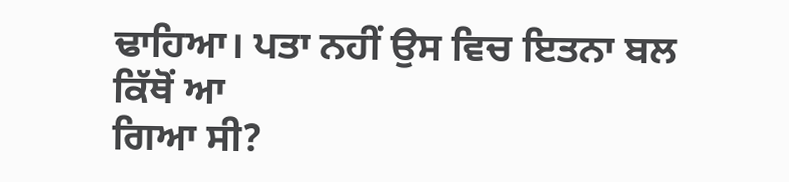ਢਾਹਿਆ। ਪਤਾ ਨਹੀਂ ਉਸ ਵਿਚ ਇਤਨਾ ਬਲ ਕਿੱਥੋਂ ਆ
ਗਿਆ ਸੀ?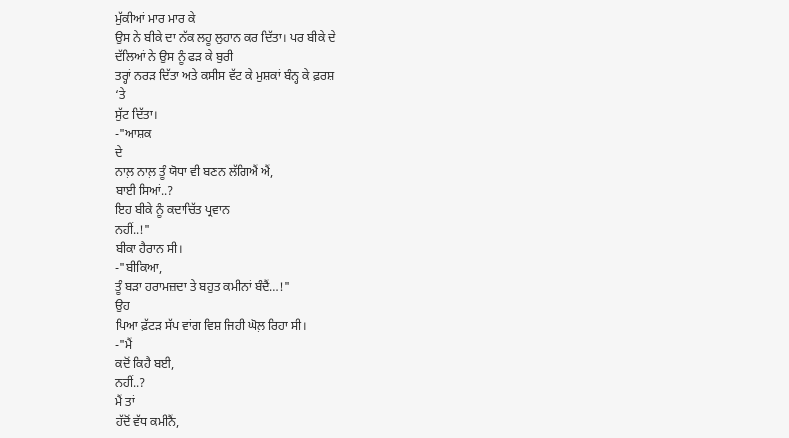ਮੁੱਕੀਆਂ ਮਾਰ ਮਾਰ ਕੇ
ਉਸ ਨੇ ਬੀਕੇ ਦਾ ਨੱਕ ਲਹੂ ਲੁਹਾਨ ਕਰ ਦਿੱਤਾ। ਪਰ ਬੀਕੇ ਦੇ
ਦੱਲਿਆਂ ਨੇ ਉਸ ਨੂੰ ਫੜ ਕੇ ਬੁਰੀ
ਤਰ੍ਹਾਂ ਨਰੜ ਦਿੱਤਾ ਅਤੇ ਕਸੀਸ ਵੱਟ ਕੇ ਮੁਸ਼ਕਾਂ ਬੰਨ੍ਹ ਕੇ ਫ਼ਰਸ਼
‘ਤੇ
ਸੁੱਟ ਦਿੱਤਾ।
-"ਆਸ਼ਕ
ਦੇ
ਨਾਲ਼ ਨਾਲ਼ ਤੂੰ ਯੋਧਾ ਵੀ ਬਣਨ ਲੱਗਿਐਂ ਐਂ,
ਬਾਈ ਸਿਆਂ..?
ਇਹ ਬੀਕੇ ਨੂੰ ਕਦਾਚਿੱਤ ਪ੍ਰਵਾਨ
ਨਹੀਂ..!"
ਬੀਕਾ ਹੈਰਾਨ ਸੀ।
-"ਬੀਕਿਆ,
ਤੂੰ ਬੜਾ ਹਰਾਮਜ਼ਦਾ ਤੇ ਬਹੁਤ ਕਮੀਨਾਂ ਬੰਦੈਂ…!"
ਉਹ
ਪਿਆ ਫ਼ੱਟੜ ਸੱਪ ਵਾਂਗ ਵਿਸ਼ ਜਿਹੀ ਘੋਲ਼ ਰਿਹਾ ਸੀ।
-"ਮੈਂ
ਕਦੋਂ ਕਿਹੈ ਬਈ,
ਨਹੀਂ..?
ਮੈਂ ਤਾਂ
ਹੱਦੋਂ ਵੱਧ ਕਮੀਨੈਂ,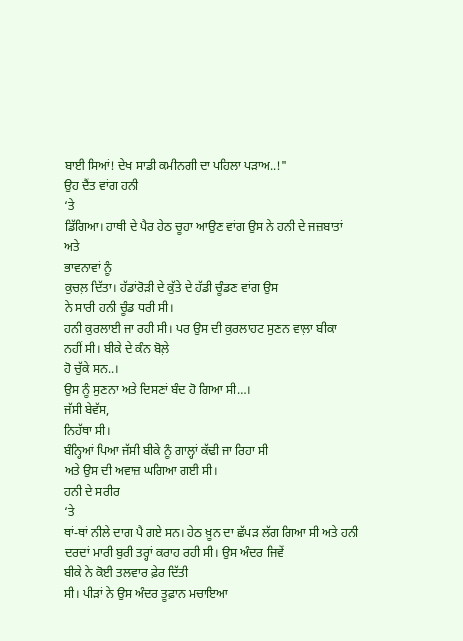ਬਾਈ ਸਿਆਂ! ਦੇਖ ਸਾਡੀ ਕਮੀਨਗੀ ਦਾ ਪਹਿਲਾ ਪੜਾਅ..!"
ਉਹ ਦੈਂਤ ਵਾਂਗ ਹਨੀ
‘ਤੇ
ਡਿੱਗਿਆ। ਹਾਥੀ ਦੇ ਪੈਰ ਹੇਠ ਚੂਹਾ ਆਉਣ ਵਾਂਗ ਉਸ ਨੇ ਹਨੀ ਦੇ ਜਜ਼ਬਾਤਾਂ ਅਤੇ
ਭਾਵਨਾਵਾਂ ਨੂੰ
ਕੁਚਲ਼ ਦਿੱਤਾ। ਹੱਡਾਂਰੋੜੀ ਦੇ ਕੁੱਤੇ ਦੇ ਹੱਡੀ ਚੂੰਡਣ ਵਾਂਗ ਉਸ
ਨੇ ਸਾਰੀ ਹਨੀ ਚੂੰਡ ਧਰੀ ਸੀ।
ਹਨੀ ਕੁਰਲਾਈ ਜਾ ਰਹੀ ਸੀ। ਪਰ ਉਸ ਦੀ ਕੁਰਲਾਹਟ ਸੁਣਨ ਵਾਲ਼ਾ ਬੀਕਾ
ਨਹੀਂ ਸੀ। ਬੀਕੇ ਦੇ ਕੰਨ ਬੋਲ਼ੇ
ਹੋ ਚੁੱਕੇ ਸਨ..।
ਉਸ ਨੂੰ ਸੁਣਨਾ ਅਤੇ ਦਿਸਣਾਂ ਬੰਦ ਹੋ ਗਿਆ ਸੀ…।
ਜੱਸੀ ਬੇਵੱਸ,
ਨਿਹੱਥਾ ਸੀ।
ਬੰਨ੍ਹਿਆਂ ਪਿਆ ਜੱਸੀ ਬੀਕੇ ਨੂੰ ਗਾਲ੍ਹਾਂ ਕੱਢੀ ਜਾ ਰਿਹਾ ਸੀ
ਅਤੇ ਉਸ ਦੀ ਅਵਾਜ਼ ਘਗਿਆ ਗਈ ਸੀ।
ਹਨੀ ਦੇ ਸਰੀਰ
‘ਤੇ
ਥਾਂ-ਥਾਂ ਨੀਲੇ ਦਾਗ ਪੈ ਗਏ ਸਨ। ਹੇਠ ਖ਼ੂਨ ਦਾ ਛੱਪੜ ਲੱਗ ਗਿਆ ਸੀ ਅਤੇ ਹਨੀ
ਦਰਦਾਂ ਮਾਰੀ ਬੁਰੀ ਤਰ੍ਹਾਂ ਕਰਾਹ ਰਹੀ ਸੀ। ਉਸ ਅੰਦਰ ਜਿਵੇਂ
ਬੀਕੇ ਨੇ ਕੋਈ ਤਲਵਾਰ ਫ਼ੇਰ ਦਿੱਤੀ
ਸੀ। ਪੀੜਾਂ ਨੇ ਉਸ ਅੰਦਰ ਤੂਫ਼ਾਨ ਮਚਾਇਆ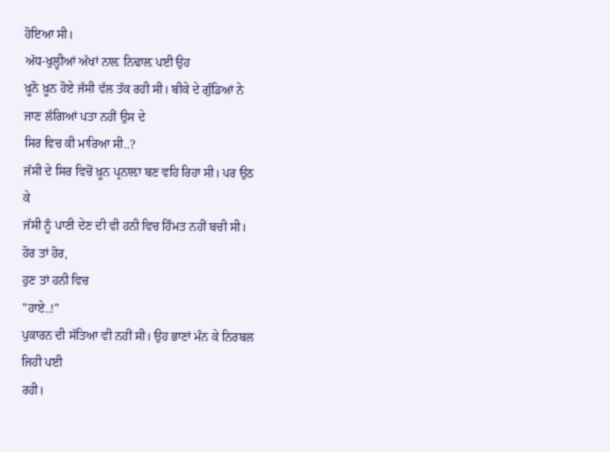ਹੋਇਆ ਸੀ।
ਅੱਧ-ਖੁਲ੍ਹੀਆਂ ਅੱਖਾਂ ਨਾਲ਼ ਨਿਢਾਲ਼ ਪਈ ਉਹ
ਖ਼ੂਨੋ ਖ਼ੂਨ ਹੋਏ ਜੱਸੀ ਵੱਲ ਤੱਕ ਰਹੀ ਸੀ। ਬੀਕੇ ਦੇ ਗੁੰਡਿਆਂ ਨੇ
ਜਾਣ ਲੱਗਿਆਂ ਪਤਾ ਨਹੀਂ ਉਸ ਦੇ
ਸਿਰ ਵਿਚ ਕੀ ਮਾਰਿਆ ਸੀ..?
ਜੱਸੀ ਦੇ ਸਿਰ ਵਿਚੋਂ ਖ਼ੂਨ ਪ੍ਰਨਾਲ਼ਾ ਬਣ ਵਹਿ ਰਿਹਾ ਸੀ। ਪਰ ਉਠ
ਕੇ
ਜੱਸੀ ਨੂੰ ਪਾਣੀ ਦੇਣ ਦੀ ਵੀ ਹਨੀ ਵਿਚ ਹਿੰਮਤ ਨਹੀਂ ਬਚੀ ਸੀ।
ਹੋਰ ਤਾਂ ਹੋਰ,
ਹੁਣ ਤਾਂ ਹਨੀ ਵਿਚ
"ਹਾਏ..!"
ਪੁਕਾਰਨ ਦੀ ਸੱਤਿਆ ਵੀ ਨਹੀਂ ਸੀ। ਉਹ ਭਾਣਾਂ ਮੰਨ ਕੇ ਨਿਰਬਲ
ਜਿਹੀ ਪਈ
ਰਹੀ।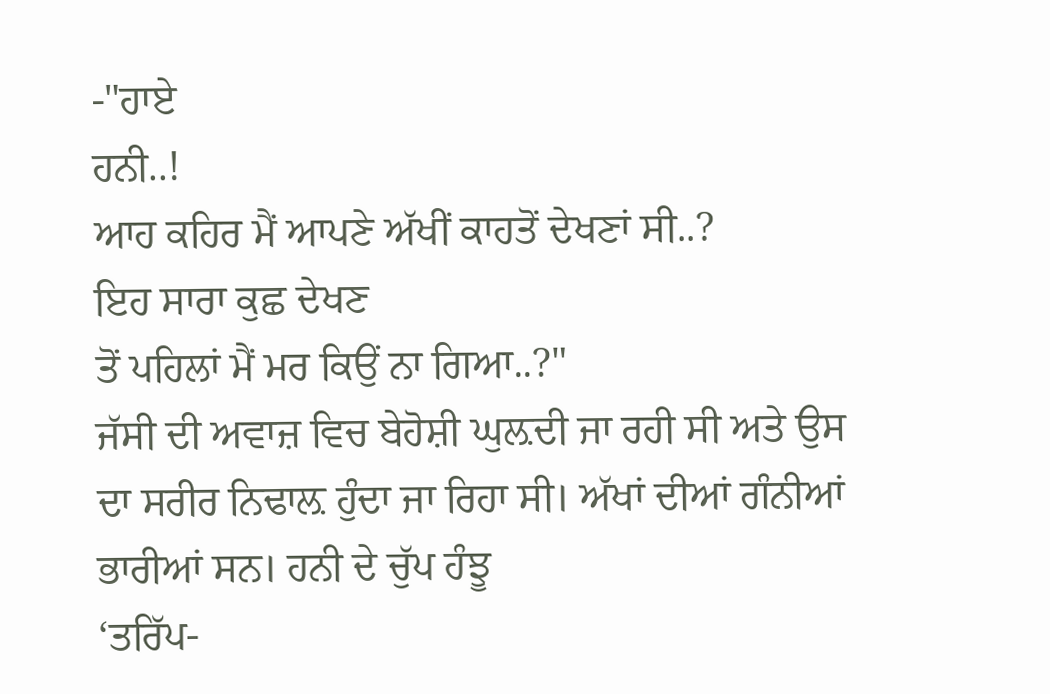-"ਹਾਏ
ਹਨੀ..!
ਆਹ ਕਹਿਰ ਮੈਂ ਆਪਣੇ ਅੱਖੀਂ ਕਾਹਤੋਂ ਦੇਖਣਾਂ ਸੀ..?
ਇਹ ਸਾਰਾ ਕੁਛ ਦੇਖਣ
ਤੋਂ ਪਹਿਲਾਂ ਮੈਂ ਮਰ ਕਿਉਂ ਨਾ ਗਿਆ..?"
ਜੱਸੀ ਦੀ ਅਵਾਜ਼ ਵਿਚ ਬੇਹੋਸ਼ੀ ਘੁਲ਼ਦੀ ਜਾ ਰਹੀ ਸੀ ਅਤੇ ਉਸ
ਦਾ ਸਰੀਰ ਨਿਢਾਲ਼ ਹੁੰਦਾ ਜਾ ਰਿਹਾ ਸੀ। ਅੱਖਾਂ ਦੀਆਂ ਗੰਨੀਆਂ
ਭਾਰੀਆਂ ਸਨ। ਹਨੀ ਦੇ ਚੁੱਪ ਹੰਝੂ
‘ਤਰਿੱਪ-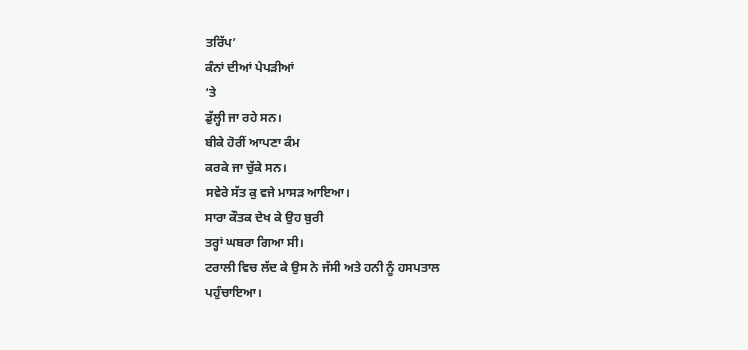ਤਰਿੱਪ’
ਕੰਨਾਂ ਦੀਆਂ ਪੇਪੜੀਆਂ
‘ਤੇ
ਡੁੱਲ੍ਹੀ ਜਾ ਰਹੇ ਸਨ।
ਬੀਕੇ ਹੋਰੀਂ ਆਪਣਾ ਕੰਮ
ਕਰਕੇ ਜਾ ਚੁੱਕੇ ਸਨ।
ਸਵੇਰੇ ਸੱਤ ਕੁ ਵਜੇ ਮਾਸੜ ਆਇਆ।
ਸਾਰਾ ਕੌਤਕ ਦੇਖ ਕੇ ਉਹ ਬੁਰੀ
ਤਰ੍ਹਾਂ ਘਬਰਾ ਗਿਆ ਸੀ।
ਟਰਾਲੀ ਵਿਚ ਲੱਦ ਕੇ ਉਸ ਨੇ ਜੱਸੀ ਅਤੇ ਹਨੀ ਨੂੰ ਹਸਪਤਾਲ
ਪਹੁੰਚਾਇਆ।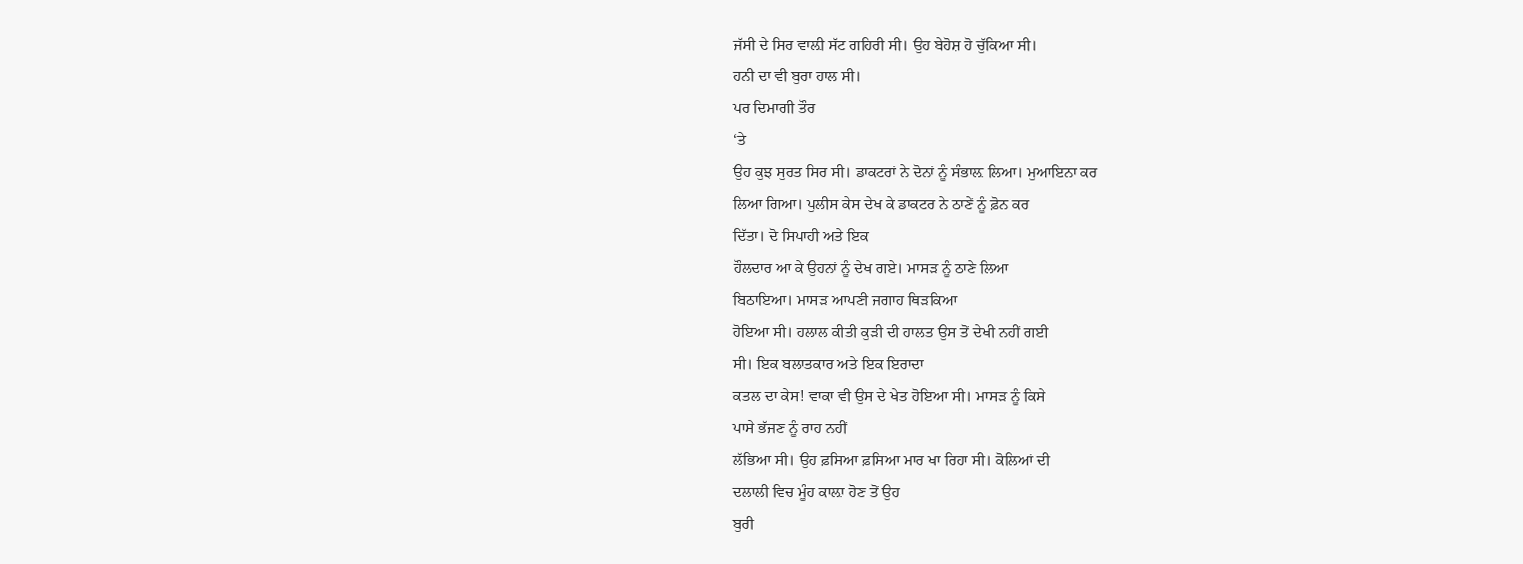ਜੱਸੀ ਦੇ ਸਿਰ ਵਾਲ਼ੀ ਸੱਟ ਗਹਿਰੀ ਸੀ। ਉਹ ਬੇਹੋਸ਼ ਹੋ ਚੁੱਕਿਆ ਸੀ।
ਹਨੀ ਦਾ ਵੀ ਬੁਰਾ ਹਾਲ ਸੀ।
ਪਰ ਦਿਮਾਗੀ ਤੌਰ
‘ਤੇ
ਉਹ ਕੁਝ ਸੁਰਤ ਸਿਰ ਸੀ। ਡਾਕਟਰਾਂ ਨੇ ਦੋਨਾਂ ਨੂੰ ਸੰਭਾਲ਼ ਲਿਆ। ਮੁਆਇਨਾ ਕਰ
ਲਿਆ ਗਿਆ। ਪੁਲੀਸ ਕੇਸ ਦੇਖ ਕੇ ਡਾਕਟਰ ਨੇ ਠਾਣੇਂ ਨੂੰ ਫ਼ੋਨ ਕਰ
ਦਿੱਤਾ। ਦੋ ਸਿਪਾਹੀ ਅਤੇ ਇਕ
ਹੌਲਦਾਰ ਆ ਕੇ ਉਹਨਾਂ ਨੂੰ ਦੇਖ ਗਏ। ਮਾਸੜ ਨੂੰ ਠਾਣੇ ਲਿਆ
ਬਿਠਾਇਆ। ਮਾਸੜ ਆਪਣੀ ਜਗਾਹ ਥਿੜਕਿਆ
ਹੋਇਆ ਸੀ। ਹਲਾਲ ਕੀਤੀ ਕੁੜੀ ਦੀ ਹਾਲਤ ਉਸ ਤੋਂ ਦੇਖੀ ਨਹੀਂ ਗਈ
ਸੀ। ਇਕ ਬਲਾਤਕਾਰ ਅਤੇ ਇਕ ਇਰਾਦਾ
ਕਤਲ ਦਾ ਕੇਸ! ਵਾਕਾ ਵੀ ਉਸ ਦੇ ਖੇਤ ਹੋਇਆ ਸੀ। ਮਾਸੜ ਨੂੰ ਕਿਸੇ
ਪਾਸੇ ਭੱਜਣ ਨੂੰ ਰਾਹ ਨਹੀਂ
ਲੱਭਿਆ ਸੀ। ਉਹ ਫ਼ਸਿਆ ਫ਼ਸਿਆ ਮਾਰ ਖਾ ਰਿਹਾ ਸੀ। ਕੋਲਿਆਂ ਦੀ
ਦਲਾਲੀ ਵਿਚ ਮੂੰਹ ਕਾਲ਼ਾ ਹੋਣ ਤੋਂ ਉਹ
ਬੁਰੀ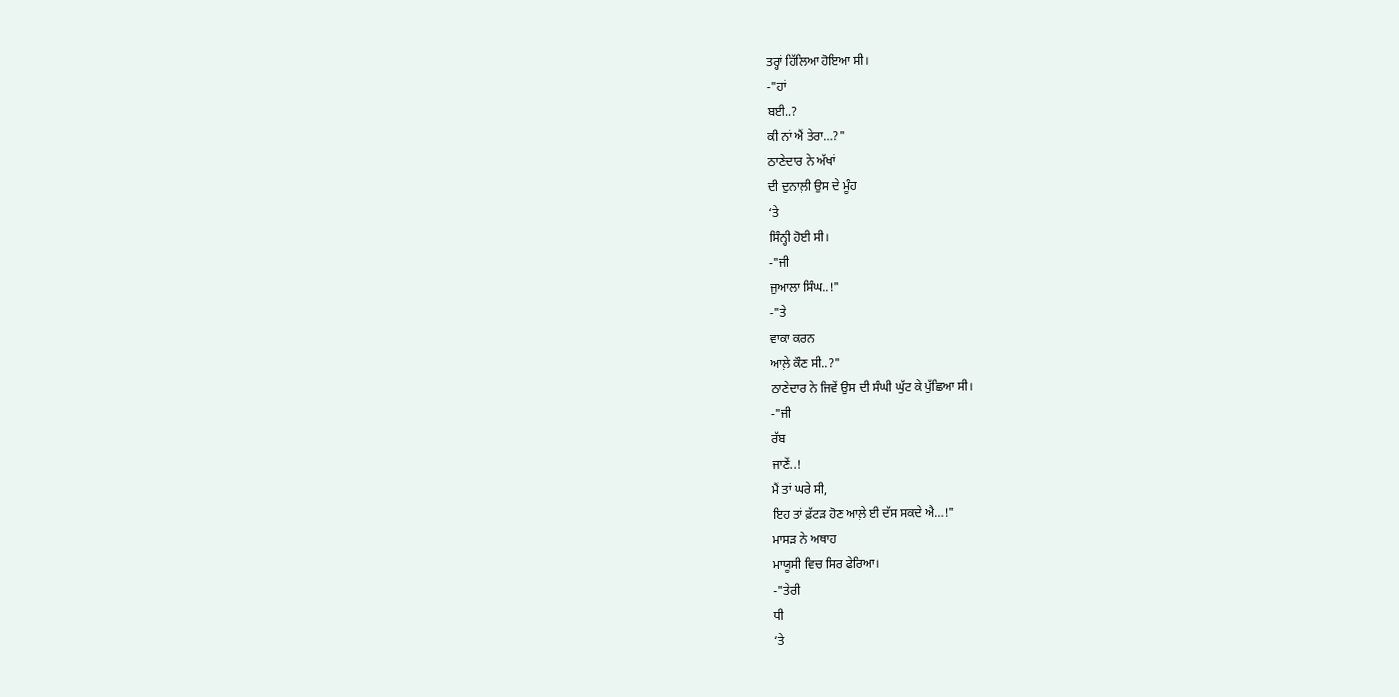ਤਰ੍ਹਾਂ ਹਿੱਲਿਆ ਹੋਇਆ ਸੀ।
-"ਹਾਂ
ਬਈ..?
ਕੀ ਨਾਂ ਐਂ ਤੇਰਾ…?"
ਠਾਣੇਦਾਰ ਨੇ ਅੱਖਾਂ
ਦੀ ਦੁਨਾਲ਼ੀ ਉਸ ਦੇ ਮੂੰਹ
‘ਤੇ
ਸਿੰਨ੍ਹੀ ਹੋਈ ਸੀ।
-"ਜੀ
ਜੁਆਲਾ ਸਿੰਘ..!"
-"ਤੇ
ਵਾਕਾ ਕਰਨ
ਆਲ਼ੇ ਕੌਣ ਸੀ..?"
ਠਾਣੇਦਾਰ ਨੇ ਜਿਵੇਂ ਉਸ ਦੀ ਸੰਘੀ ਘੁੱਟ ਕੇ ਪੁੱਛਿਆ ਸੀ।
-"ਜੀ
ਰੱਬ
ਜਾਣੇਂ..!
ਮੈਂ ਤਾਂ ਘਰੇ ਸੀ,
ਇਹ ਤਾਂ ਫ਼ੱਟੜ ਹੋਣ ਆਲ਼ੇ ਈ ਦੱਸ ਸਕਦੇ ਐ…!"
ਮਾਸੜ ਨੇ ਅਥਾਹ
ਮਾਯੂਸੀ ਵਿਚ ਸਿਰ ਫੇਰਿਆ।
-"ਤੇਰੀ
ਧੀ
‘ਤੇ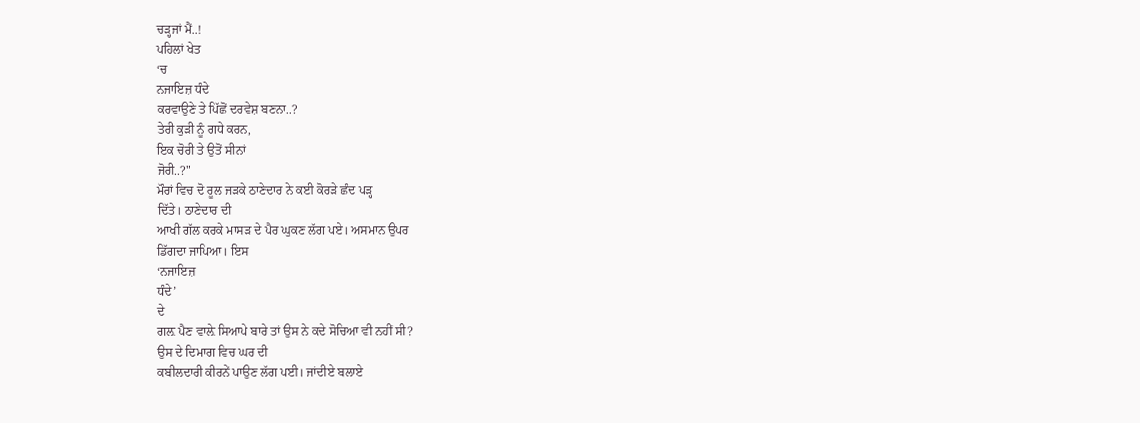ਚੜ੍ਹਜਾਂ ਮੈਂ..!
ਪਹਿਲਾਂ ਖੇਤ
‘ਚ
ਨਜਾਇਜ਼ ਧੰਦੇ
ਕਰਵਾਉਣੇ ਤੇ ਪਿੱਛੋਂ ਦਰਵੇਸ਼ ਬਣਨਾ..?
ਤੇਰੀ ਕੁੜੀ ਨੂੰ ਗਧੇ ਕਰਨ,
ਇਕ ਚੋਰੀ ਤੇ ਉਤੋਂ ਸੀਨਾਂ
ਜੋਰੀ..?"
ਮੌਰਾਂ ਵਿਚ ਦੋ ਰੂਲ ਜੜਕੇ ਠਾਣੇਦਾਰ ਨੇ ਕਈ ਕੋਰੜੇ ਛੰਦ ਪੜ੍ਹ
ਦਿੱਤੇ। ਠਾਣੇਦਾਰ ਦੀ
ਆਖੀ ਗੱਲ ਕਰਕੇ ਮਾਸੜ ਦੇ ਪੈਰ ਘੁਕਣ ਲੱਗ ਪਏ। ਅਸਮਾਨ ਉਪਰ
ਡਿੱਗਦਾ ਜਾਪਿਆ। ਇਸ
‘ਨਜਾਇਜ਼
ਧੰਦੇ’
ਦੇ
ਗਲ਼ ਪੈਣ ਵਾਲ਼ੇ ਸਿਆਪੇ ਬਾਰੇ ਤਾਂ ਉਸ ਨੇ ਕਦੇ ਸੋਚਿਆ ਵੀ ਨਹੀਂ ਸੀ?
ਉਸ ਦੇ ਦਿਮਾਗ ਵਿਚ ਘਰ ਦੀ
ਕਬੀਲਦਾਰੀ ਕੀਰਨੇਂ ਪਾਉਣ ਲੱਗ ਪਈ। ਜਾਂਦੀਏ ਬਲਾਏ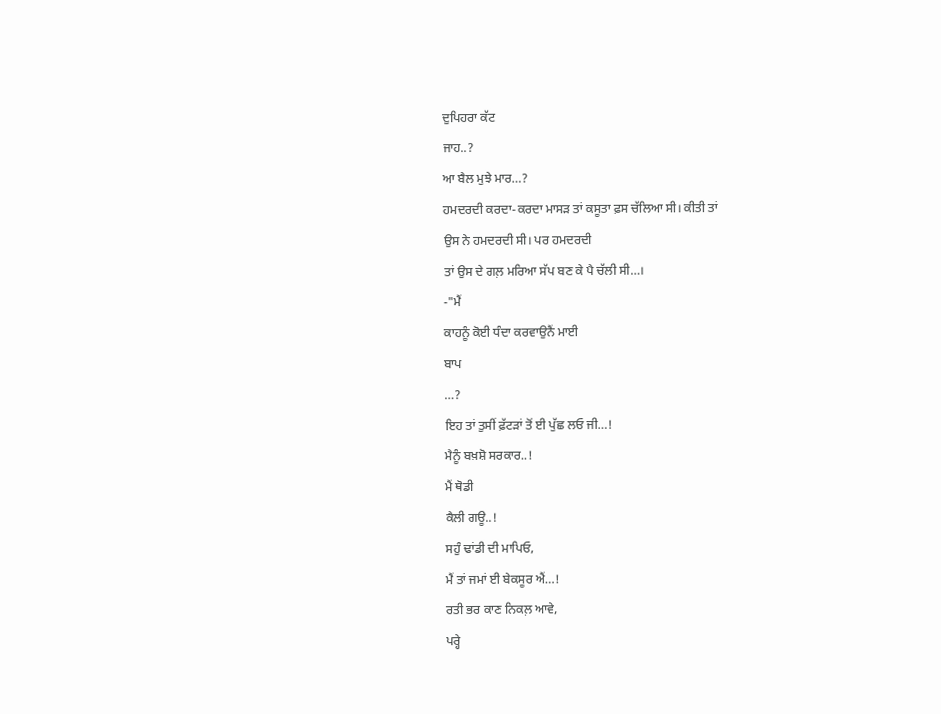ਦੁਪਿਹਰਾ ਕੱਟ
ਜਾਹ..?
ਆ ਬੈਲ ਮੁਝੇ ਮਾਰ…?
ਹਮਦਰਦੀ ਕਰਦਾ-ਕਰਦਾ ਮਾਸੜ ਤਾਂ ਕਸੂਤਾ ਫ਼ਸ ਚੱਲਿਆ ਸੀ। ਕੀਤੀ ਤਾਂ
ਉਸ ਨੇ ਹਮਦਰਦੀ ਸੀ। ਪਰ ਹਮਦਰਦੀ
ਤਾਂ ਉਸ ਦੇ ਗਲ਼ ਮਰਿਆ ਸੱਪ ਬਣ ਕੇ ਪੈ ਚੱਲੀ ਸੀ…।
-"ਮੈਂ
ਕਾਹਨੂੰ ਕੋਈ ਧੰਦਾ ਕਰਵਾਉਨੈਂ ਮਾਈ
ਬਾਪ
…?
ਇਹ ਤਾਂ ਤੁਸੀਂ ਫ਼ੱਟੜਾਂ ਤੋਂ ਈ ਪੁੱਛ ਲਓ ਜੀ…!
ਮੈਨੂੰ ਬਖ਼ਸ਼ੋ ਸਰਕਾਰ..!
ਮੈਂ ਥੋਡੀ
ਕੈਲੀ ਗਊ..!
ਸਹੁੰ ਢਾਂਡੀ ਦੀ ਮਾਪਿਓ,
ਮੈਂ ਤਾਂ ਜਮਾਂ ਈ ਬੇਕਸੂਰ ਐਂ…!
ਰਤੀ ਭਰ ਕਾਣ ਨਿਕਲ਼ ਆਵੇ,
ਪਰ੍ਹੇ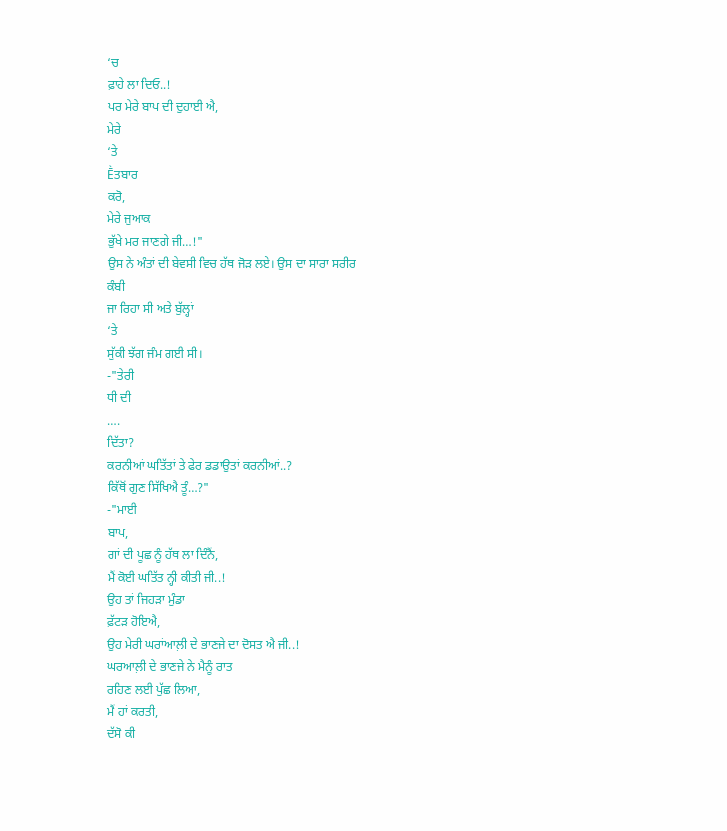‘ਚ
ਫ਼ਾਹੇ ਲਾ ਦਿਓ..!
ਪਰ ਮੇਰੇ ਬਾਪ ਦੀ ਦੁਹਾਈ ਐ,
ਮੇਰੇ
‘ਤੇ
Ḕਤਬਾਰ
ਕਰੋ,
ਮੇਰੇ ਜੁਆਕ
ਭੁੱਖੇ ਮਰ ਜਾਣਗੇ ਜੀ…!"
ਉਸ ਨੇ ਅੰਤਾਂ ਦੀ ਬੇਵਸੀ ਵਿਚ ਹੱਥ ਜੋੜ ਲਏ। ਉਸ ਦਾ ਸਾਰਾ ਸਰੀਰ
ਕੰਬੀ
ਜਾ ਰਿਹਾ ਸੀ ਅਤੇ ਬੁੱਲ੍ਹਾਂ
‘ਤੇ
ਸੁੱਕੀ ਝੱਗ ਜੰਮ ਗਈ ਸੀ।
-"ਤੇਰੀ
ਧੀ ਦੀ
….
ਦਿੱਤਾ?
ਕਰਨੀਆਂ ਘਤਿੱਤਾਂ ਤੇ ਫੇਰ ਡਡਾਉਤਾਂ ਕਰਨੀਆਂ..?
ਕਿੱਥੋਂ ਗੁਣ ਸਿੱਖਿਐ ਤੂੰ…?"
-"ਮਾਈ
ਬਾਪ,
ਗਾਂ ਦੀ ਪੂਛ ਨੂੰ ਹੱਥ ਲਾ ਦਿੰਨੈਂ,
ਮੈਂ ਕੋਈ ਘਤਿੱਤ ਨ੍ਹੀ ਕੀਤੀ ਜੀ..!
ਉਹ ਤਾਂ ਜਿਹੜਾ ਮੁੰਡਾ
ਫ਼ੱਟੜ ਹੋਇਐ,
ਉਹ ਮੇਰੀ ਘਰਾਂਆਲ਼ੀ ਦੇ ਭਾਣਜੇ ਦਾ ਦੋਸਤ ਐ ਜੀ..!
ਘਰਆਲ਼ੀ ਦੇ ਭਾਣਜੇ ਨੇ ਮੈਨੂੰ ਰਾਤ
ਰਹਿਣ ਲਈ ਪੁੱਛ ਲਿਆ,
ਮੈਂ ਹਾਂ ਕਰਤੀ,
ਦੱਸੋ ਕੀ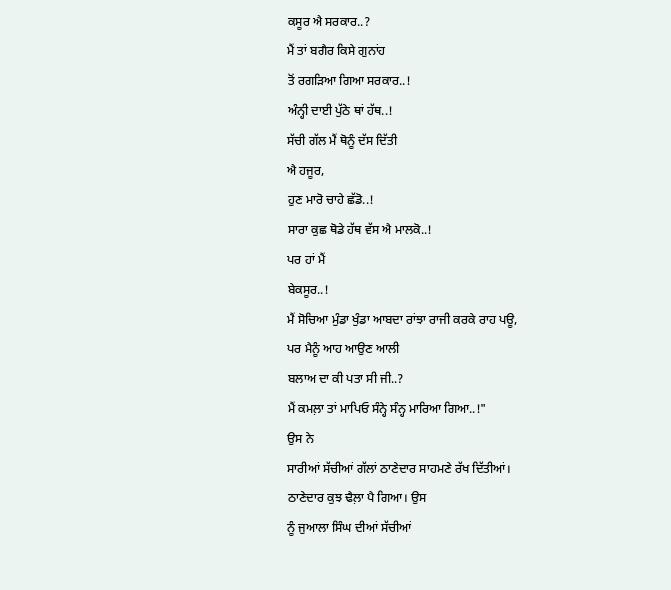ਕਸੂਰ ਐ ਸਰਕਾਰ..?
ਮੈਂ ਤਾਂ ਬਗੈਰ ਕਿਸੇ ਗੁਨਾਂਹ
ਤੋਂ ਰਗੜਿਆ ਗਿਆ ਸਰਕਾਰ..!
ਅੰਨ੍ਹੀ ਦਾਈ ਪੁੱਠੇ ਥਾਂ ਹੱਥ..!
ਸੱਚੀ ਗੱਲ ਮੈਂ ਥੋਨੂੰ ਦੱਸ ਦਿੱਤੀ
ਐ ਹਜੂਰ,
ਹੁਣ ਮਾਰੋ ਚਾਹੇ ਛੱਡੋ..!
ਸਾਰਾ ਕੁਛ ਥੋਡੇ ਹੱਥ ਵੱਸ ਐ ਮਾਲਕੋ..!
ਪਰ ਹਾਂ ਮੈਂ
ਬੇਕਸੂਰ..!
ਮੈਂ ਸੋਚਿਆ ਮੁੰਡਾ ਖੁੰਡਾ ਆਬਦਾ ਰਾਂਝਾ ਰਾਜੀ ਕਰਕੇ ਰਾਹ ਪਊ,
ਪਰ ਮੈਨੂੰ ਆਹ ਆਉਣ ਆਲੀ
ਬਲਾਅ ਦਾ ਕੀ ਪਤਾ ਸੀ ਜੀ..?
ਮੈਂ ਕਮਲ਼ਾ ਤਾਂ ਮਾਪਿਓ ਸੰਨ੍ਹੇ ਸੰਨ੍ਹ ਮਾਰਿਆ ਗਿਆ..!"
ਉਸ ਨੇ
ਸਾਰੀਆਂ ਸੱਚੀਆਂ ਗੱਲਾਂ ਠਾਣੇਦਾਰ ਸਾਹਮਣੇ ਰੱਖ ਦਿੱਤੀਆਂ।
ਠਾਣੇਦਾਰ ਕੁਝ ਢੈਲ਼ਾ ਪੈ ਗਿਆ। ਉਸ
ਨੂੰ ਜੁਆਲਾ ਸਿੰਘ ਦੀਆਂ ਸੱਚੀਆਂ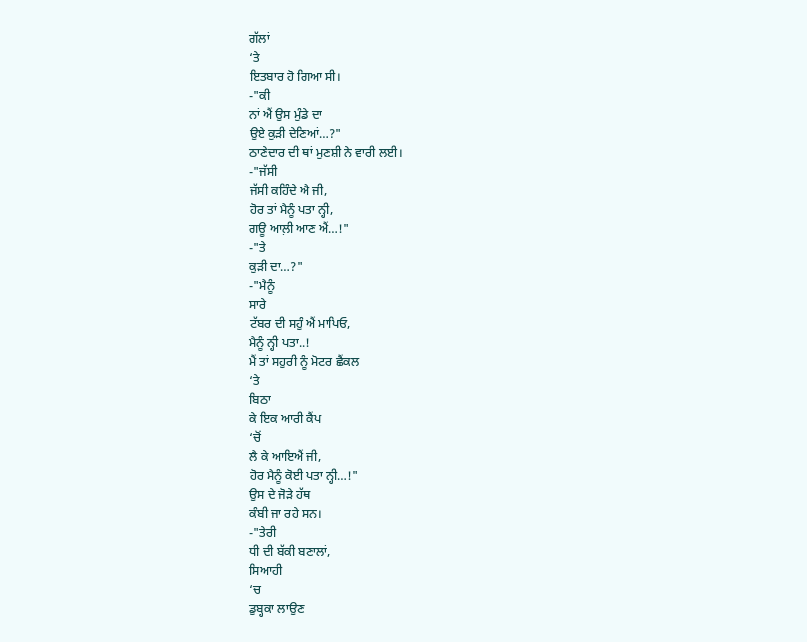ਗੱਲਾਂ
‘ਤੇ
ਇਤਬਾਰ ਹੋ ਗਿਆ ਸੀ।
-"ਕੀ
ਨਾਂ ਐਂ ਉਸ ਮੁੰਡੇ ਦਾ
ਉਏ ਕੁੜੀ ਦੇਣਿਆਂ…?"
ਠਾਣੇਦਾਰ ਦੀ ਥਾਂ ਮੁਣਸ਼ੀ ਨੇ ਵਾਰੀ ਲਈ।
-"ਜੱਸੀ
ਜੱਸੀ ਕਹਿੰਦੇ ਐ ਜੀ,
ਹੋਰ ਤਾਂ ਮੈਨੂੰ ਪਤਾ ਨ੍ਹੀ,
ਗਊ ਆਲ਼ੀ ਆਣ ਐਂ…!"
-"ਤੇ
ਕੁੜੀ ਦਾ…?"
-"ਮੈਨੂੰ
ਸਾਰੇ
ਟੱਬਰ ਦੀ ਸਹੁੰ ਐਂ ਮਾਪਿਓ,
ਮੈਨੂੰ ਨ੍ਹੀ ਪਤਾ..!
ਮੈਂ ਤਾਂ ਸਹੁਰੀ ਨੂੰ ਮੋਟਰ ਛੈਂਕਲ
‘ਤੇ
ਬਿਠਾ
ਕੇ ਇਕ ਆਰੀ ਕੈਂਪ
‘ਚੋਂ
ਲੈ ਕੇ ਆਇਐਂ ਜੀ,
ਹੋਰ ਮੈਨੂੰ ਕੋਈ ਪਤਾ ਨ੍ਹੀ…!"
ਉਸ ਦੇ ਜੋੜੇ ਹੱਥ
ਕੰਬੀ ਜਾ ਰਹੇ ਸਨ।
-"ਤੇਰੀ
ਧੀ ਦੀ ਬੱਕੀ ਬਣਾਲਾਂ,
ਸਿਆਹੀ
‘ਚ
ਡੁਬ੍ਹਕਾ ਲਾਉਣ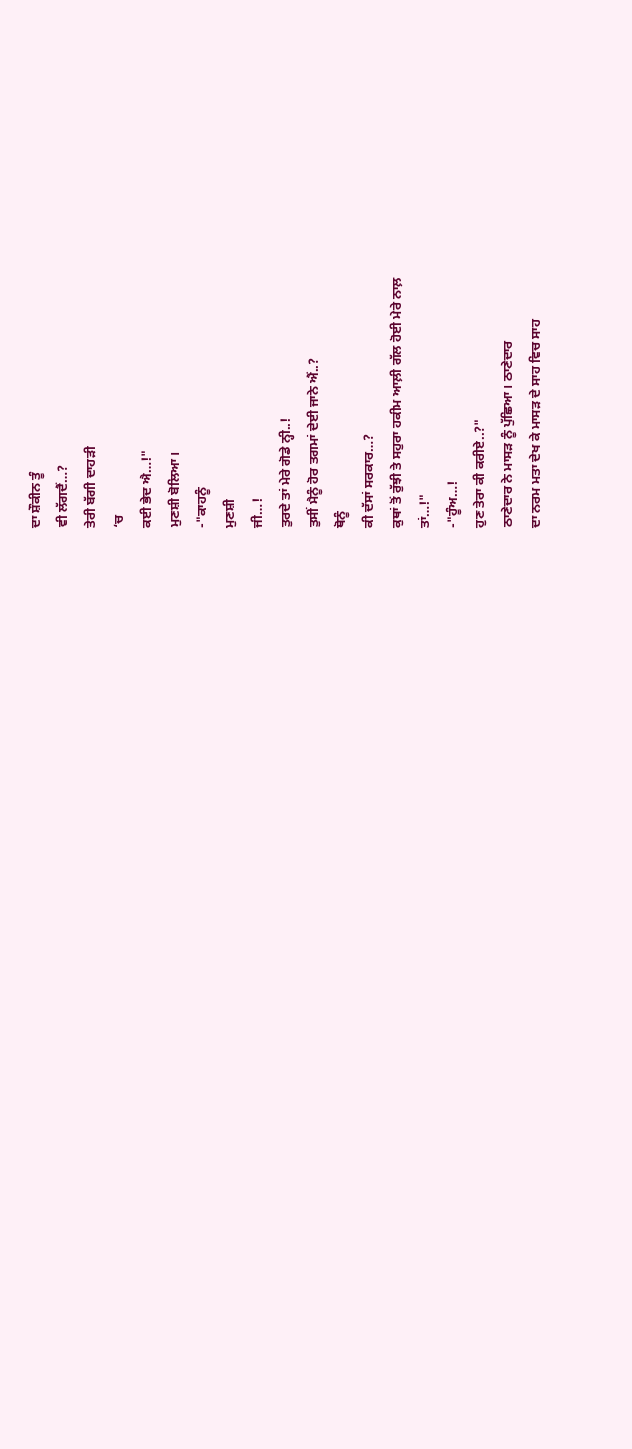ਦਾ ਸ਼ੌਕੀਨ ਤੂੰ
ਵੀ ਲੱਗਦੈਂ…?
ਤੇਰੀ ਬੱਗੀ ਦਾਹੜੀ
‘ਚ
ਕਈ ਭੇਦ ਐ…!"
ਮੁਣਸ਼ੀ ਬੋਲਿਆ।
-"ਕਾਹਨੂੰ
ਮੁਣਸ਼ੀ
ਜੀ…!
ਤੁਰਦੇ ਤਾਂ ਮੇਰੇ ਗੋਡੇ ਨ੍ਹੀ..!
ਤੁਸੀਂ ਮੈਨੂੰ ਹੋਰ ਤਗਮਾਂ ਦੇਈ ਜਾਨੇ ਐਂ..?
ਥੋਨੂੰ
ਕੀ ਦੱਸਾਂ ਸਰਕਾਰ…?
ਕੁਥਾਂ ਤੋਂ ਰੁੱਝੀ ਤੇ ਸਹੁਰਾ ਹਕੀਮ ਆਲ਼ੀ ਗੱਲ ਹੋਈ ਮੇਰੇ ਨਾਲ਼
ਤਾਂ…!"
-"ਹੂੰਅ…!
ਹੁਣ ਤੇਰਾ ਕੀ ਕਰੀਏ..?"
ਠਾਣੇਦਾਰ ਨੇ ਮਾਸੜ ਨੂੰ ਪੁੱਛਿਆ। ਠਾਣੇਦਾਰ
ਦਾ ਨਰਮ ਮਤਾ ਦੇਖ ਕੇ ਮਾਸੜ ਦੇ ਸਾਹ ਵਿਚ ਸਾਹ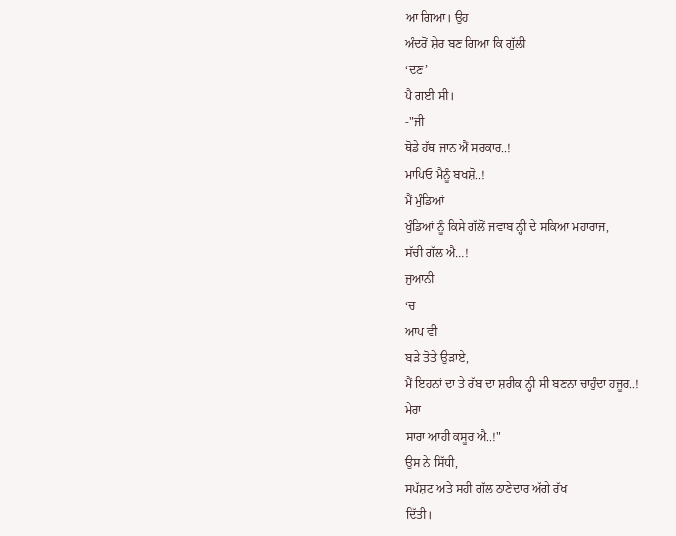ਆ ਗਿਆ। ਉਹ
ਅੰਦਰੋਂ ਸ਼ੇਰ ਬਣ ਗਿਆ ਕਿ ਗੁੱਲੀ
‘ਦਣ’
ਪੈ ਗਈ ਸੀ।
-"ਜੀ
ਥੋਡੇ ਹੱਥ ਜਾਨ ਐਂ ਸਰਕਾਰ..!
ਮਾਪਿਓ ਮੈਨੂੰ ਬਖਸ਼ੋ..!
ਮੈਂ ਮੁੰਡਿਆਂ
ਖੁੰਡਿਆਂ ਨੂੰ ਕਿਸੇ ਗੱਲੋਂ ਜਵਾਬ ਨ੍ਹੀ ਦੇ ਸਕਿਆ ਮਹਾਰਾਜ,
ਸੱਚੀ ਗੱਲ ਐ…!
ਜੁਆਨੀ
‘ਚ
ਆਪ ਵੀ
ਬੜੇ ਤੋਤੇ ਉੜਾਏ,
ਮੈਂ ਇਹਨਾਂ ਦਾ ਤੇ ਰੱਬ ਦਾ ਸ਼ਰੀਕ ਨ੍ਹੀ ਸੀ ਬਣਨਾ ਚਾਹੁੰਦਾ ਹਜੂਰ..!
ਮੇਰਾ
ਸਾਰਾ ਆਹੀ ਕਸੂਰ ਐ..!"
ਉਸ ਨੇ ਸਿੱਧੀ,
ਸਪੱਸ਼ਟ ਅਤੇ ਸਹੀ ਗੱਲ ਠਾਣੇਦਾਰ ਅੱਗੇ ਰੱਖ
ਦਿੱਤੀ।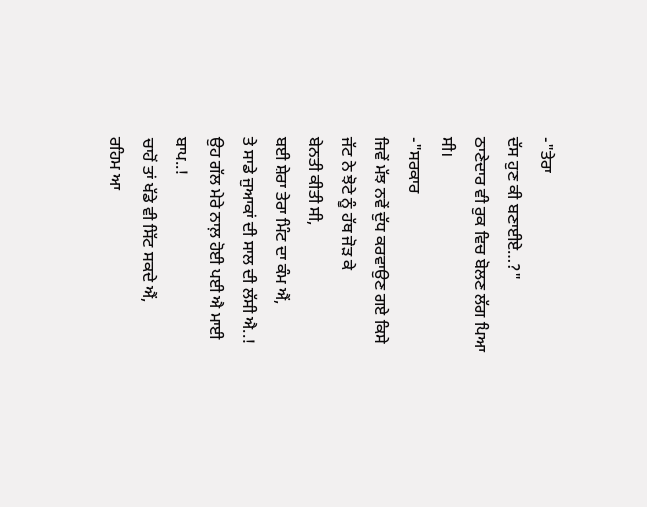-"ਤੇਰਾ
ਦੱਸ ਹੁਣ ਕੀ ਬਣਾਈਏ…?"
ਠਾਣੇਦਾਰ ਵੀ ਰੁਕ ਵਿਚ ਬੋਲਣ ਲੱਗ ਪਿਆ
ਸੀ।
-"ਸਰਕਾਰ
ਜਿਵੇਂ ਮੱਝ ਨਵੇਂ ਦੁੱਧ ਕਰਵਾਉਣ ਗਏ ਕਿਸੇ ਜੱਟ ਨੇ ਝੋਟੇ ਨੂੰ ਹੱਥ ਜੋੜ ਕੇ
ਬੇਨਤੀ ਕੀਤੀ ਸੀ,
ਬਈ ਸ਼ੇਰਾ ਤੇਰਾ ਮਿੰਟ ਦਾ ਕੰਮ ਐਂ,
ਤੇ ਸਾਡੇ ਜੁਆਕਾਂ ਦੀ ਸਾਲ ਦੀ ਲੱਸੀ ਐ..!
ਉਹ ਗੱਲ ਮੇਰੇ ਨਾਲ਼ ਹੋਈ ਪਈ ਐ ਮਾਈ ਬਾਪ..!
ਚਾਹੋਂ ਤਾਂ ਖੱਡੇ ਵੀ ਸਿੱਟ ਸਕਦੇ ਐਂ,
ਰਹਿਮ ਆ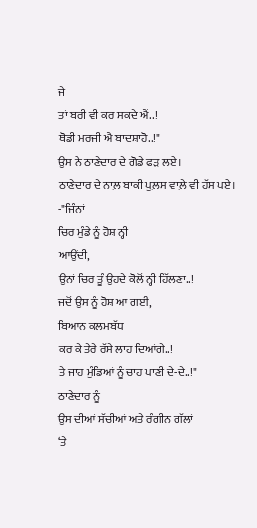ਜੇ
ਤਾਂ ਬਰੀ ਵੀ ਕਰ ਸਕਦੇ ਐਂ..!
ਥੋਡੀ ਮਰਜੀ ਐ ਬਾਦਸ਼ਾਹੋ..!"
ਉਸ ਨੇ ਠਾਣੇਦਾਰ ਦੇ ਗੋਡੇ ਫੜ ਲਏ।
ਠਾਣੇਦਾਰ ਦੇ ਨਾਲ਼ ਬਾਕੀ ਪੁਲ਼ਸ ਵਾਲ਼ੇ ਵੀ ਹੱਸ ਪਏ।
-"ਜਿੰਨਾਂ
ਚਿਰ ਮੁੰਡੇ ਨੂੰ ਹੋਸ਼ ਨ੍ਹੀ
ਆਉਂਦੀ,
ਉਨਾਂ ਚਿਰ ਤੂੰ ਉਹਦੇ ਕੋਲੋਂ ਨ੍ਹੀ ਹਿੱਲਣਾ..!
ਜਦੋਂ ਉਸ ਨੂੰ ਹੋਸ਼ ਆ ਗਈ,
ਬਿਆਨ ਕਲਮਬੱਧ
ਕਰ ਕੇ ਤੇਰੇ ਰੱਸੇ ਲਾਹ ਦਿਆਂਗੇ..!
ਤੇ ਜਾਹ ਮੁੰਡਿਆਂ ਨੂੰ ਚਾਹ ਪਾਣੀ ਦੇ-ਦੇ..!"
ਠਾਣੇਦਾਰ ਨੂੰ
ਉਸ ਦੀਆਂ ਸੱਚੀਆਂ ਅਤੇ ਰੰਗੀਨ ਗੱਲਾਂ
‘ਤੇ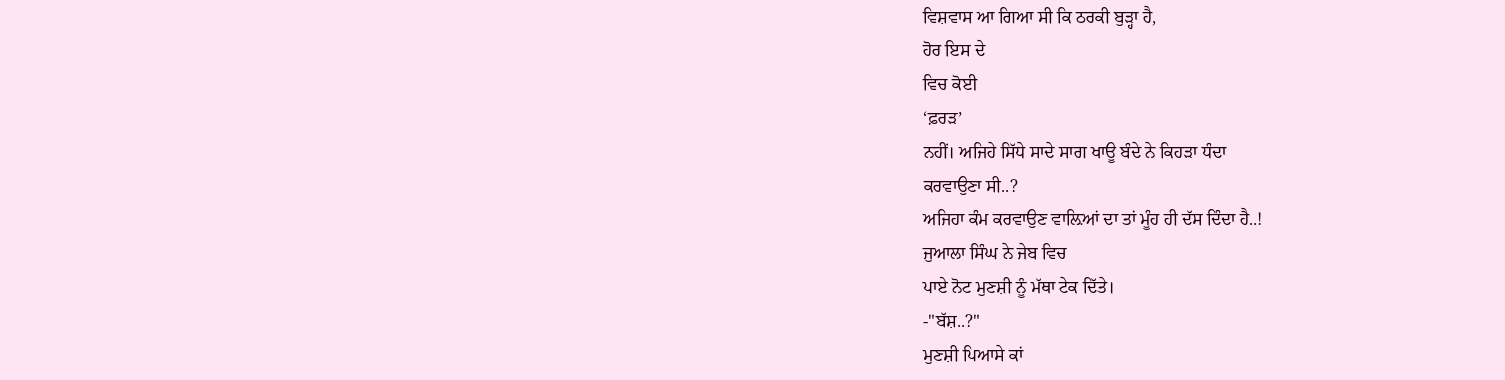ਵਿਸ਼ਵਾਸ ਆ ਗਿਆ ਸੀ ਕਿ ਠਰਕੀ ਬੁੜ੍ਹਾ ਹੈ,
ਹੋਰ ਇਸ ਦੇ
ਵਿਚ ਕੋਈ
‘ਫ਼ਰੜ’
ਨਹੀਂ। ਅਜਿਹੇ ਸਿੱਧੇ ਸਾਦੇ ਸਾਗ ਖਾਊ ਬੰਦੇ ਨੇ ਕਿਹੜਾ ਧੰਦਾ
ਕਰਵਾਉਣਾ ਸੀ..?
ਅਜਿਹਾ ਕੰਮ ਕਰਵਾਉਣ ਵਾਲ਼ਿਆਂ ਦਾ ਤਾਂ ਮੂੰਹ ਹੀ ਦੱਸ ਦਿੰਦਾ ਹੈ..!
ਜੁਆਲਾ ਸਿੰਘ ਨੇ ਜੇਬ ਵਿਚ
ਪਾਏ ਨੋਟ ਮੁਣਸ਼ੀ ਨੂੰ ਮੱਥਾ ਟੇਕ ਦਿੱਤੇ।
-"ਬੱਸ਼..?"
ਮੁਣਸ਼ੀ ਪਿਆਸੇ ਕਾਂ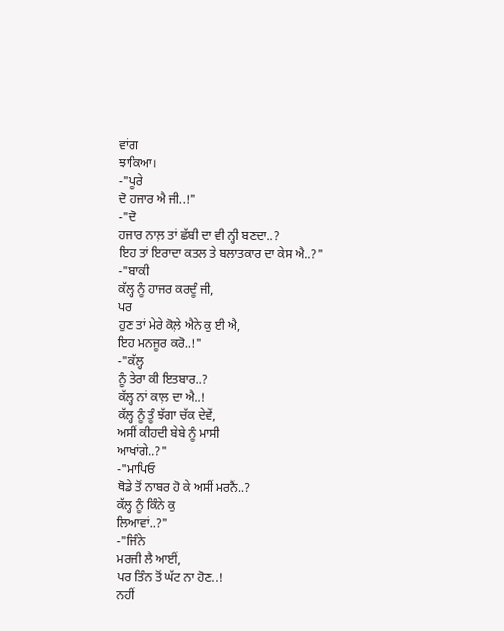ਵਾਂਗ
ਝਾਕਿਆ।
-"ਪੂਰੇ
ਦੋ ਹਜਾਰ ਐ ਜੀ..!"
-"ਦੋ
ਹਜਾਰ ਨਾਲ਼ ਤਾਂ ਛੱਬੀ ਦਾ ਵੀ ਨ੍ਹੀ ਬਣਦਾ..?
ਇਹ ਤਾਂ ਇਰਾਦਾ ਕਤਲ ਤੇ ਬਲਾਤਕਾਰ ਦਾ ਕੇਸ ਐ..?"
-"ਬਾਕੀ
ਕੱਲ੍ਹ ਨੂੰ ਹਾਜਰ ਕਰਦੂੰ ਜੀ,
ਪਰ
ਹੁਣ ਤਾਂ ਮੇਰੇ ਕੋਲ਼ੇ ਐਨੇ ਕੁ ਈ ਐ,
ਇਹ ਮਨਜੂਰ ਕਰੋ..!"
-"ਕੱਲ੍ਹ
ਨੂੰ ਤੇਰਾ ਕੀ ਇਤਬਾਰ..?
ਕੱਲ੍ਹ ਨਾਂ ਕਾਲ਼ ਦਾ ਐ..!
ਕੱਲ੍ਹ ਨੂੰ ਤੂੰ ਝੱਗਾ ਚੱਕ ਦੇਵੇਂ,
ਅਸੀਂ ਕੀਹਦੀ ਬੇਬੇ ਨੂੰ ਮਾਸੀ
ਆਖਾਂਗੇ..?"
-"ਮਾਪਿਓ
ਥੋਡੇ ਤੋਂ ਨਾਬਰ ਹੋ ਕੇ ਅਸੀਂ ਮਰਨੈਂ..?
ਕੱਲ੍ਹ ਨੂੰ ਕਿੰਨੇ ਕੁ
ਲਿਆਵਾਂ..?"
-"ਜਿੰਨੇ
ਮਰਜੀ ਲੈ ਆਈਂ,
ਪਰ ਤਿੰਨ ਤੋਂ ਘੱਟ ਨਾ ਹੋਣ..!
ਨਹੀਂ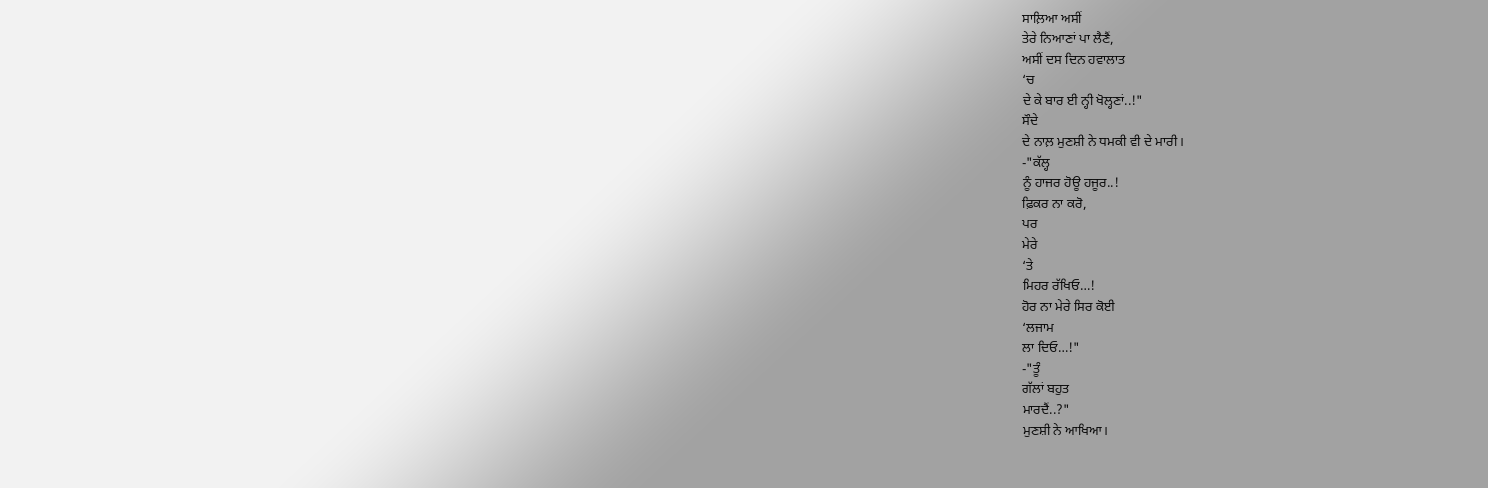ਸਾਲ਼ਿਆ ਅਸੀਂ
ਤੇਰੇ ਨਿਆਣਾਂ ਪਾ ਲੈਣੈਂ,
ਅਸੀਂ ਦਸ ਦਿਨ ਹਵਾਲਾਤ
‘ਚ
ਦੇ ਕੇ ਬਾਰ ਈ ਨ੍ਹੀ ਖੋਲ੍ਹਣਾਂ..!"
ਸੌਦੇ
ਦੇ ਨਾਲ਼ ਮੁਣਸ਼ੀ ਨੇ ਧਮਕੀ ਵੀ ਦੇ ਮਾਰੀ।
-"ਕੱਲ੍ਹ
ਨੂੰ ਹਾਜਰ ਹੋਊ ਹਜੂਰ..!
ਫ਼ਿਕਰ ਨਾ ਕਰੋ,
ਪਰ
ਮੇਰੇ
‘ਤੇ
ਮਿਹਰ ਰੱਖਿਓ…!
ਹੋਰ ਨਾ ਮੇਰੇ ਸਿਰ ਕੋਈ
‘ਲਜਾਮ
ਲਾ ਦਿਓ…!"
-"ਤੂੰ
ਗੱਲਾਂ ਬਹੁਤ
ਮਾਰਦੈਂ..?"
ਮੁਣਸ਼ੀ ਨੇ ਆਖਿਆ।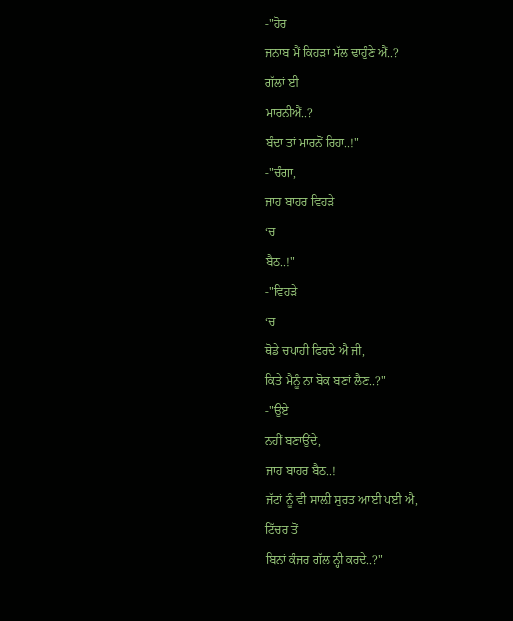-"ਹੋਰ
ਜਨਾਬ ਮੈਂ ਕਿਹੜਾ ਮੱਲ ਢਾਹੁੰਣੇ ਐਂ..?
ਗੱਲਾਂ ਈ
ਮਾਰਨੀਐਂ..?
ਬੰਦਾ ਤਾਂ ਮਾਰਨੋਂ ਰਿਹਾ..!"
-"ਚੰਗਾ,
ਜਾਹ ਬਾਹਰ ਵਿਹੜੇ
‘ਚ
ਬੈਠ..!"
-"ਵਿਹੜੇ
‘ਚ
ਥੋਡੇ ਚਪਾਹੀ ਫਿਰਦੇ ਐ ਜੀ,
ਕਿਤੇ ਮੈਨੂੰ ਨਾ ਬੋਕ ਬਣਾਂ ਲੈਣ..?"
-"ਉਏ
ਨਹੀਂ ਬਣਾਉਂਦੇ,
ਜਾਹ ਬਾਹਰ ਬੈਠ..!
ਜੱਟਾਂ ਨੂੰ ਵੀ ਸਾਲ਼ੀ ਸੁਰਤ ਆਈ ਪਈ ਐ,
ਟਿੱਚਰ ਤੋਂ
ਬਿਨਾਂ ਕੰਜਰ ਗੱਲ ਨ੍ਹੀ ਕਰਦੇ..?"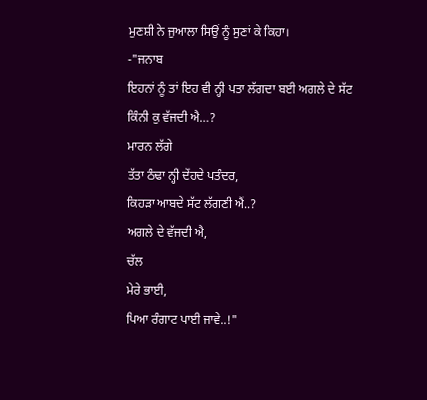ਮੁਣਸ਼ੀ ਨੇ ਜੁਆਲਾ ਸਿਉਂ ਨੂੰ ਸੁਣਾਂ ਕੇ ਕਿਹਾ।
-"ਜਨਾਬ
ਇਹਨਾਂ ਨੂੰ ਤਾਂ ਇਹ ਵੀ ਨ੍ਹੀ ਪਤਾ ਲੱਗਦਾ ਬਈ ਅਗਲੇ ਦੇ ਸੱਟ
ਕਿੰਨੀ ਕੁ ਵੱਜਦੀ ਐ…?
ਮਾਰਨ ਲੱਗੇ
ਤੱਤਾ ਠੰਢਾ ਨ੍ਹੀ ਦੇਂਹਦੇ ਪਤੰਦਰ,
ਕਿਹੜਾ ਆਬਦੇ ਸੱਟ ਲੱਗਣੀ ਐਂ..?
ਅਗਲੇ ਦੇ ਵੱਜਦੀ ਐ,
ਚੱਲ
ਮੇਰੇ ਭਾਈ,
ਪਿਆ ਰੰਗਾਟ ਪਾਈ ਜਾਵੇ..!"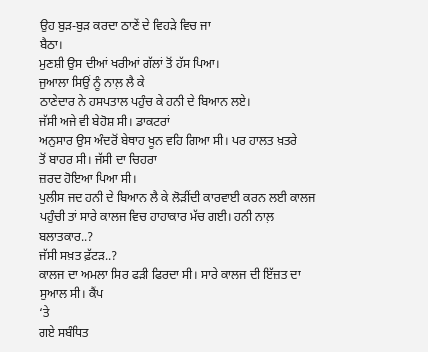ਉਹ ਬੁੜ-ਬੁੜ ਕਰਦਾ ਠਾਣੇਂ ਦੇ ਵਿਹੜੇ ਵਿਚ ਜਾ
ਬੈਠਾ।
ਮੁਣਸ਼ੀ ਉਸ ਦੀਆਂ ਖਰੀਆਂ ਗੱਲਾਂ ਤੋਂ ਹੱਸ ਪਿਆ।
ਜੁਆਲਾ ਸਿਉਂ ਨੂੰ ਨਾਲ਼ ਲੈ ਕੇ
ਠਾਣੇਦਾਰ ਨੇ ਹਸਪਤਾਲ ਪਹੁੰਚ ਕੇ ਹਨੀ ਦੇ ਬਿਆਨ ਲਏ।
ਜੱਸੀ ਅਜੇ ਵੀ ਬੇਹੋਸ਼ ਸੀ। ਡਾਕਟਰਾਂ
ਅਨੁਸਾਰ ਉਸ ਅੰਦਰੋਂ ਬੇਥਾਹ ਖੂਨ ਵਹਿ ਗਿਆ ਸੀ। ਪਰ ਹਾਲਤ ਖ਼ਤਰੇ
ਤੋਂ ਬਾਹਰ ਸੀ। ਜੱਸੀ ਦਾ ਚਿਹਰਾ
ਜ਼ਰਦ ਹੋਇਆ ਪਿਆ ਸੀ।
ਪੁਲੀਸ ਜਦ ਹਨੀ ਦੇ ਬਿਆਨ ਲੈ ਕੇ ਲੋੜੀਂਦੀ ਕਾਰਵਾਈ ਕਰਨ ਲਈ ਕਾਲਜ
ਪਹੁੰਚੀ ਤਾਂ ਸਾਰੇ ਕਾਲਜ ਵਿਚ ਹਾਹਾਕਾਰ ਮੱਚ ਗਈ। ਹਨੀ ਨਾਲ਼
ਬਲਾਤਕਾਰ..?
ਜੱਸੀ ਸਖ਼ਤ ਫ਼ੱਟੜ..?
ਕਾਲਜ ਦਾ ਅਮਲਾ ਸਿਰ ਫੜੀ ਫਿਰਦਾ ਸੀ। ਸਾਰੇ ਕਾਲਜ ਦੀ ਇੱਜ਼ਤ ਦਾ
ਸੁਆਲ ਸੀ। ਕੈਂਪ
‘ਤੇ
ਗਏ ਸਬੰਧਿਤ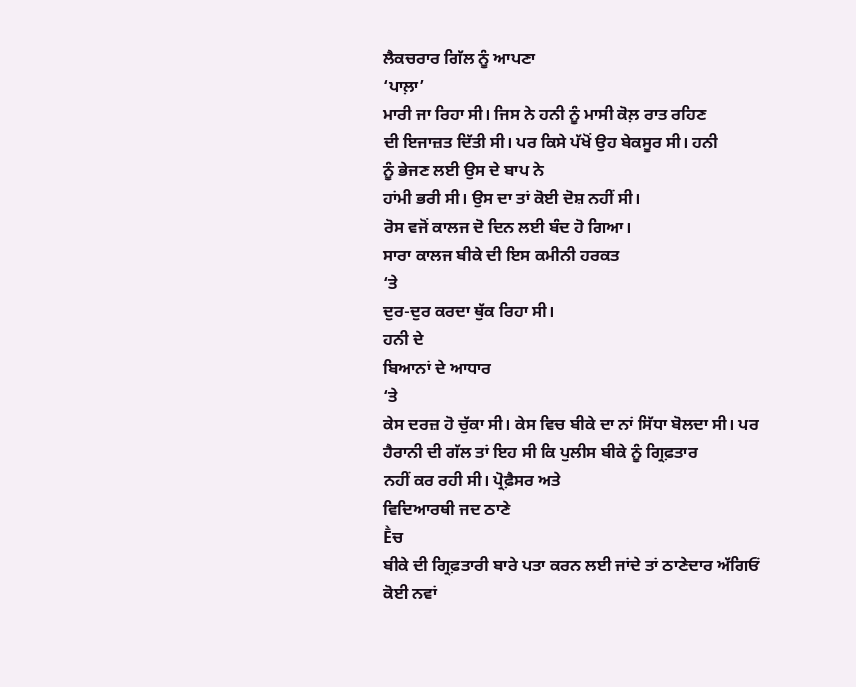ਲੈਕਚਰਾਰ ਗਿੱਲ ਨੂੰ ਆਪਣਾ
‘ਪਾਲ਼ਾ’
ਮਾਰੀ ਜਾ ਰਿਹਾ ਸੀ। ਜਿਸ ਨੇ ਹਨੀ ਨੂੰ ਮਾਸੀ ਕੋਲ਼ ਰਾਤ ਰਹਿਣ
ਦੀ ਇਜਾਜ਼ਤ ਦਿੱਤੀ ਸੀ। ਪਰ ਕਿਸੇ ਪੱਖੋਂ ਉਹ ਬੇਕਸੂਰ ਸੀ। ਹਨੀ
ਨੂੰ ਭੇਜਣ ਲਈ ਉਸ ਦੇ ਬਾਪ ਨੇ
ਹਾਂਮੀ ਭਰੀ ਸੀ। ਉਸ ਦਾ ਤਾਂ ਕੋਈ ਦੋਸ਼ ਨਹੀਂ ਸੀ।
ਰੋਸ ਵਜੋਂ ਕਾਲਜ ਦੋ ਦਿਨ ਲਈ ਬੰਦ ਹੋ ਗਿਆ।
ਸਾਰਾ ਕਾਲਜ ਬੀਕੇ ਦੀ ਇਸ ਕਮੀਨੀ ਹਰਕਤ
‘ਤੇ
ਦੁਰ-ਦੁਰ ਕਰਦਾ ਥੁੱਕ ਰਿਹਾ ਸੀ।
ਹਨੀ ਦੇ
ਬਿਆਨਾਂ ਦੇ ਆਧਾਰ
‘ਤੇ
ਕੇਸ ਦਰਜ਼ ਹੋ ਚੁੱਕਾ ਸੀ। ਕੇਸ ਵਿਚ ਬੀਕੇ ਦਾ ਨਾਂ ਸਿੱਧਾ ਬੋਲਦਾ ਸੀ। ਪਰ
ਹੈਰਾਨੀ ਦੀ ਗੱਲ ਤਾਂ ਇਹ ਸੀ ਕਿ ਪੁਲੀਸ ਬੀਕੇ ਨੂੰ ਗ੍ਰਿਫ਼ਤਾਰ
ਨਹੀਂ ਕਰ ਰਹੀ ਸੀ। ਪ੍ਰੋਫ਼ੈਸਰ ਅਤੇ
ਵਿਦਿਆਰਥੀ ਜਦ ਠਾਣੇ
Ḕਚ
ਬੀਕੇ ਦੀ ਗ੍ਰਿਫ਼ਤਾਰੀ ਬਾਰੇ ਪਤਾ ਕਰਨ ਲਈ ਜਾਂਦੇ ਤਾਂ ਠਾਣੇਦਾਰ ਅੱਗਿਓਂ
ਕੋਈ ਨਵਾਂ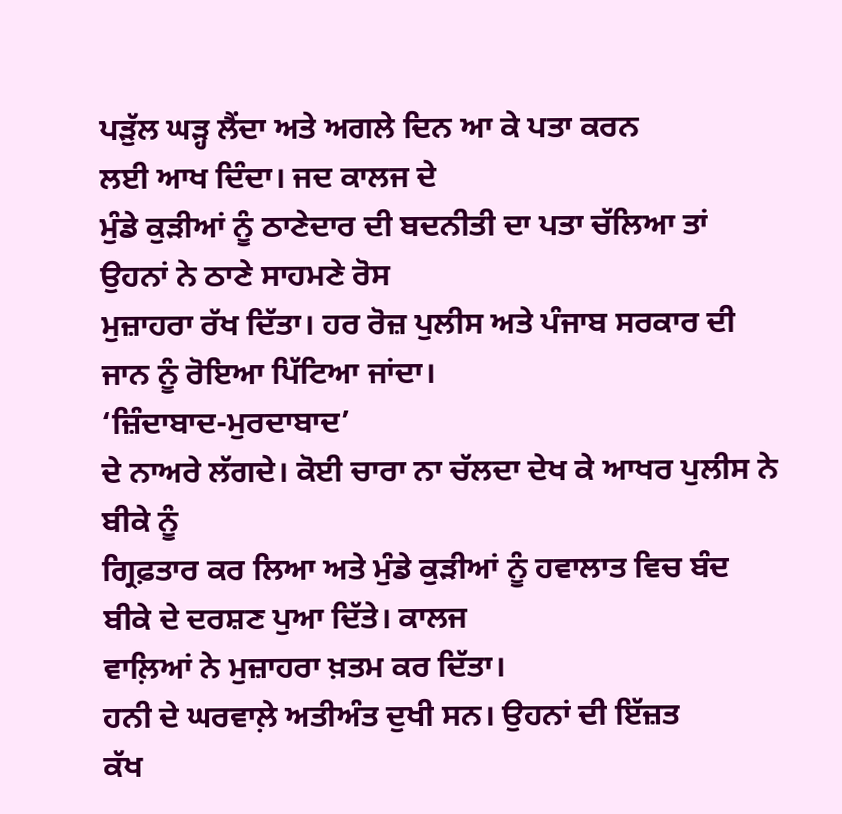ਪੜੁੱਲ ਘੜ੍ਹ ਲੈਂਦਾ ਅਤੇ ਅਗਲੇ ਦਿਨ ਆ ਕੇ ਪਤਾ ਕਰਨ
ਲਈ ਆਖ ਦਿੰਦਾ। ਜਦ ਕਾਲਜ ਦੇ
ਮੁੰਡੇ ਕੁੜੀਆਂ ਨੂੰ ਠਾਣੇਦਾਰ ਦੀ ਬਦਨੀਤੀ ਦਾ ਪਤਾ ਚੱਲਿਆ ਤਾਂ
ਉਹਨਾਂ ਨੇ ਠਾਣੇ ਸਾਹਮਣੇ ਰੋਸ
ਮੁਜ਼ਾਹਰਾ ਰੱਖ ਦਿੱਤਾ। ਹਰ ਰੋਜ਼ ਪੁਲੀਸ ਅਤੇ ਪੰਜਾਬ ਸਰਕਾਰ ਦੀ
ਜਾਨ ਨੂੰ ਰੋਇਆ ਪਿੱਟਿਆ ਜਾਂਦਾ।
‘ਜ਼ਿੰਦਾਬਾਦ-ਮੁਰਦਾਬਾਦ’
ਦੇ ਨਾਅਰੇ ਲੱਗਦੇ। ਕੋਈ ਚਾਰਾ ਨਾ ਚੱਲਦਾ ਦੇਖ ਕੇ ਆਖਰ ਪੁਲੀਸ ਨੇ ਬੀਕੇ ਨੂੰ
ਗ੍ਰਿਫ਼ਤਾਰ ਕਰ ਲਿਆ ਅਤੇ ਮੁੰਡੇ ਕੁੜੀਆਂ ਨੂੰ ਹਵਾਲਾਤ ਵਿਚ ਬੰਦ
ਬੀਕੇ ਦੇ ਦਰਸ਼ਣ ਪੁਆ ਦਿੱਤੇ। ਕਾਲਜ
ਵਾਲ਼ਿਆਂ ਨੇ ਮੁਜ਼ਾਹਰਾ ਖ਼ਤਮ ਕਰ ਦਿੱਤਾ।
ਹਨੀ ਦੇ ਘਰਵਾਲ਼ੇ ਅਤੀਅੰਤ ਦੁਖੀ ਸਨ। ਉਹਨਾਂ ਦੀ ਇੱਜ਼ਤ
ਕੱਖ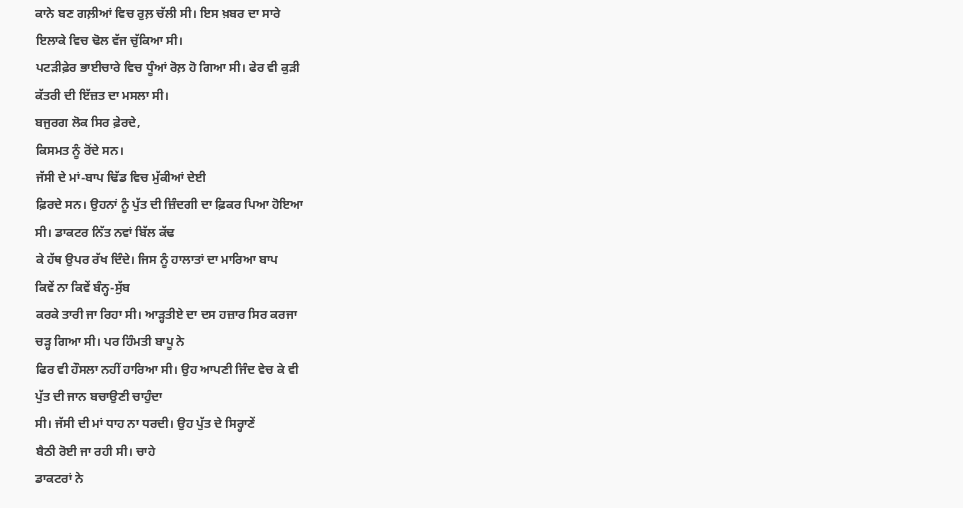ਕਾਨੇ ਬਣ ਗਲ਼ੀਆਂ ਵਿਚ ਰੁਲ਼ ਚੱਲੀ ਸੀ। ਇਸ ਖ਼ਬਰ ਦਾ ਸਾਰੇ
ਇਲਾਕੇ ਵਿਚ ਢੋਲ ਵੱਜ ਚੁੱਕਿਆ ਸੀ।
ਪਟੜੀਫ਼ੇਰ ਭਾਈਚਾਰੇ ਵਿਚ ਧੂੰਆਂ ਰੋਲ਼ ਹੋ ਗਿਆ ਸੀ। ਫੇਰ ਵੀ ਕੁੜੀ
ਕੱਤਰੀ ਦੀ ਇੱਜ਼ਤ ਦਾ ਮਸਲਾ ਸੀ।
ਬਜੁਰਗ ਲੋਕ ਸਿਰ ਫ਼ੇਰਦੇ,
ਕਿਸਮਤ ਨੂੰ ਰੋਂਦੇ ਸਨ।
ਜੱਸੀ ਦੇ ਮਾਂ-ਬਾਪ ਢਿੱਡ ਵਿਚ ਮੁੱਕੀਆਂ ਦੇਈ
ਫ਼ਿਰਦੇ ਸਨ। ਉਹਨਾਂ ਨੂੰ ਪੁੱਤ ਦੀ ਜ਼ਿੰਦਗੀ ਦਾ ਫ਼ਿਕਰ ਪਿਆ ਹੋਇਆ
ਸੀ। ਡਾਕਟਰ ਨਿੱਤ ਨਵਾਂ ਬਿੱਲ ਕੱਢ
ਕੇ ਹੱਥ ਉਪਰ ਰੱਖ ਦਿੰਦੇ। ਜਿਸ ਨੂੰ ਹਾਲਾਤਾਂ ਦਾ ਮਾਰਿਆ ਬਾਪ
ਕਿਵੇਂ ਨਾ ਕਿਵੇਂ ਬੰਨ੍ਹ-ਸੁੱਬ
ਕਰਕੇ ਤਾਰੀ ਜਾ ਰਿਹਾ ਸੀ। ਆੜ੍ਹਤੀਏ ਦਾ ਦਸ ਹਜ਼ਾਰ ਸਿਰ ਕਰਜਾ
ਚੜ੍ਹ ਗਿਆ ਸੀ। ਪਰ ਹਿੰਮਤੀ ਬਾਪੂ ਨੇ
ਫਿਰ ਵੀ ਹੌਸਲਾ ਨਹੀਂ ਹਾਰਿਆ ਸੀ। ਉਹ ਆਪਣੀ ਜਿੰਦ ਵੇਚ ਕੇ ਵੀ
ਪੁੱਤ ਦੀ ਜਾਨ ਬਚਾਉਣੀ ਚਾਹੁੰਦਾ
ਸੀ। ਜੱਸੀ ਦੀ ਮਾਂ ਧਾਹ ਨਾ ਧਰਦੀ। ਉਹ ਪੁੱਤ ਦੇ ਸਿਰ੍ਹਾਣੇਂ
ਬੈਠੀ ਰੋਈ ਜਾ ਰਹੀ ਸੀ। ਚਾਹੇ
ਡਾਕਟਰਾਂ ਨੇ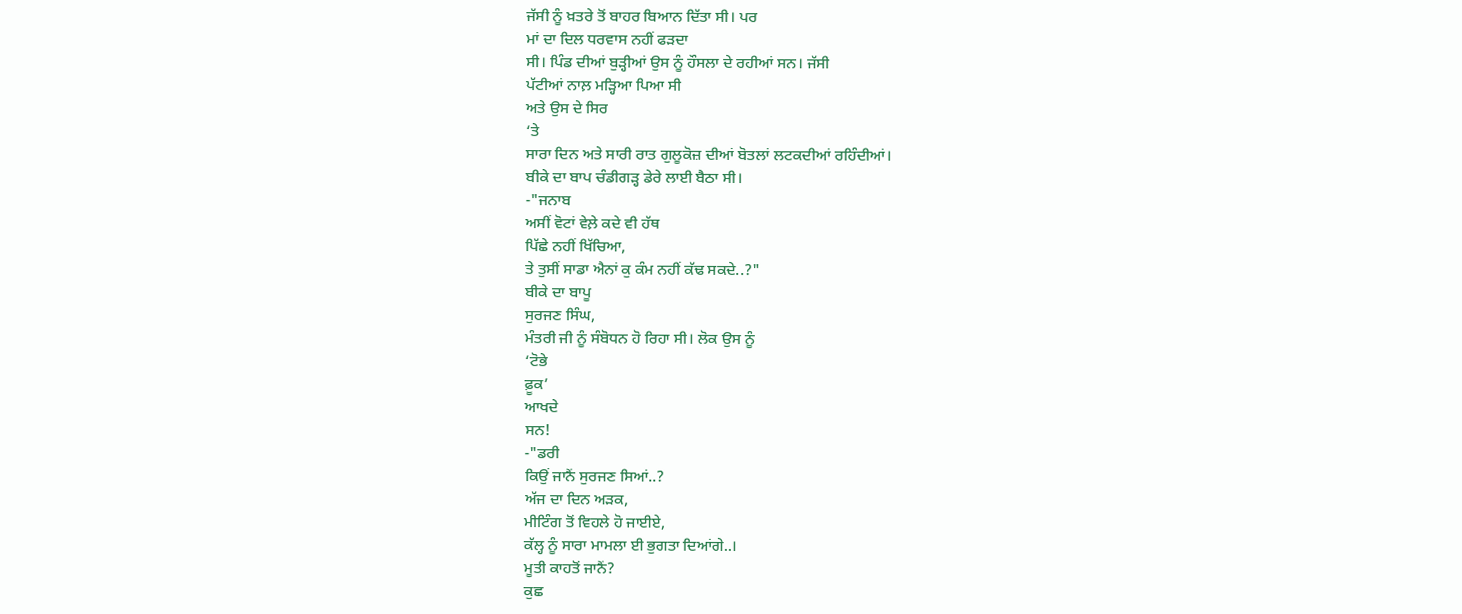ਜੱਸੀ ਨੂੰ ਖ਼ਤਰੇ ਤੋਂ ਬਾਹਰ ਬਿਆਨ ਦਿੱਤਾ ਸੀ। ਪਰ
ਮਾਂ ਦਾ ਦਿਲ ਧਰਵਾਸ ਨਹੀਂ ਫੜਦਾ
ਸੀ। ਪਿੰਡ ਦੀਆਂ ਬੁੜ੍ਹੀਆਂ ਉਸ ਨੂੰ ਹੌਸਲਾ ਦੇ ਰਹੀਆਂ ਸਨ। ਜੱਸੀ
ਪੱਟੀਆਂ ਨਾਲ਼ ਮੜ੍ਹਿਆ ਪਿਆ ਸੀ
ਅਤੇ ਉਸ ਦੇ ਸਿਰ
‘ਤੇ
ਸਾਰਾ ਦਿਨ ਅਤੇ ਸਾਰੀ ਰਾਤ ਗੁਲੂਕੋਜ਼ ਦੀਆਂ ਬੋਤਲਾਂ ਲਟਕਦੀਆਂ ਰਹਿੰਦੀਆਂ।
ਬੀਕੇ ਦਾ ਬਾਪ ਚੰਡੀਗੜ੍ਹ ਡੇਰੇ ਲਾਈ ਬੈਠਾ ਸੀ।
-"ਜਨਾਬ
ਅਸੀਂ ਵੋਟਾਂ ਵੇਲ਼ੇ ਕਦੇ ਵੀ ਹੱਥ
ਪਿੱਛੇ ਨਹੀਂ ਖਿੱਚਿਆ,
ਤੇ ਤੁਸੀਂ ਸਾਡਾ ਐਨਾਂ ਕੁ ਕੰਮ ਨਹੀਂ ਕੱਢ ਸਕਦੇ..?"
ਬੀਕੇ ਦਾ ਬਾਪੂ
ਸੁਰਜਣ ਸਿੰਘ,
ਮੰਤਰੀ ਜੀ ਨੂੰ ਸੰਬੋਧਨ ਹੋ ਰਿਹਾ ਸੀ। ਲੋਕ ਉਸ ਨੂੰ
‘ਟੋਭੇ
ਫ਼ੂਕ’
ਆਖਦੇ
ਸਨ!
-"ਡਰੀ
ਕਿਉਂ ਜਾਨੈਂ ਸੁਰਜਣ ਸਿਆਂ..?
ਅੱਜ ਦਾ ਦਿਨ ਅੜਕ,
ਮੀਟਿੰਗ ਤੋਂ ਵਿਹਲੇ ਹੋ ਜਾਈਏ,
ਕੱਲ੍ਹ ਨੂੰ ਸਾਰਾ ਮਾਮਲਾ ਈ ਭੁਗਤਾ ਦਿਆਂਗੇ..।
ਮੂਤੀ ਕਾਹਤੋਂ ਜਾਨੈਂ?
ਕੁਛ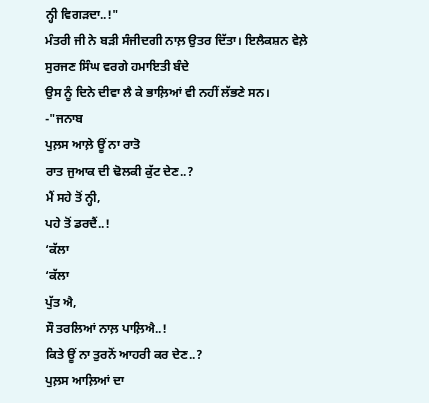ਨ੍ਹੀ ਵਿਗੜਦਾ..!"
ਮੰਤਰੀ ਜੀ ਨੇ ਬੜੀ ਸੰਜੀਦਗੀ ਨਾਲ਼ ਉਤਰ ਦਿੱਤਾ। ਇਲੈਕਸ਼ਨ ਵੇਲ਼ੇ
ਸੁਰਜਣ ਸਿੰਘ ਵਰਗੇ ਹਮਾਇਤੀ ਬੰਦੇ
ਉਸ ਨੂੰ ਦਿਨੇ ਦੀਵਾ ਲੈ ਕੇ ਭਾਲ਼ਿਆਂ ਵੀ ਨਹੀਂ ਲੱਭਣੇ ਸਨ।
-"ਜਨਾਬ
ਪੁਲ਼ਸ ਆਲ਼ੇ ਊਂ ਨਾ ਰਾਤੋ
ਰਾਤ ਜੁਆਕ ਦੀ ਢੋਲਕੀ ਕੁੱਟ ਦੇਣ..?
ਮੈਂ ਸਹੇ ਤੋਂ ਨ੍ਹੀ,
ਪਹੇ ਤੋਂ ਡਰਦੈਂ..!
‘ਕੱਲਾ
‘ਕੱਲਾ
ਪੁੱਤ ਐ,
ਸੌ ਤਰਲਿਆਂ ਨਾਲ਼ ਪਾਲ਼ਿਐ..!
ਕਿਤੇ ਊਂ ਨਾ ਤੁਰਨੋਂ ਆਹਰੀ ਕਰ ਦੇਣ..?
ਪੁਲ਼ਸ ਆਲ਼ਿਆਂ ਦਾ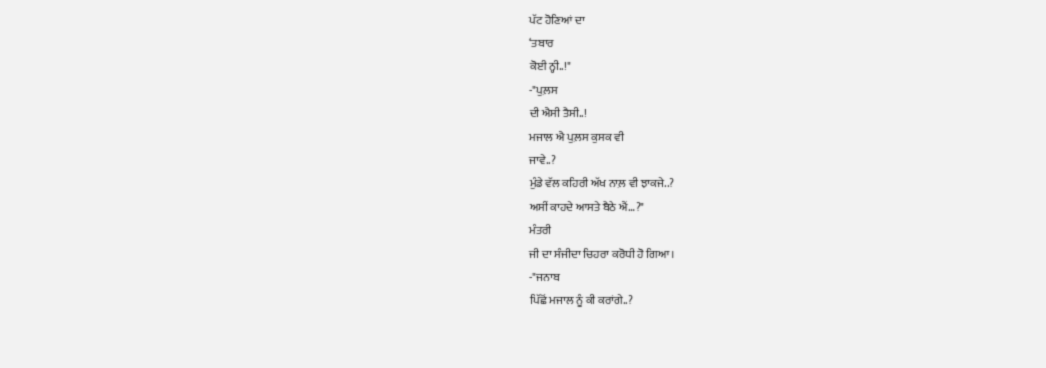ਪੱਟ ਹੋਣਿਆਂ ਦਾ
‘ਤਬਾਰ
ਕੋਈ ਨ੍ਹੀ..!"
-"ਪੁਲ਼ਸ
ਦੀ ਐਸੀ ਤੈਸੀ..!
ਮਜਾਲ ਐ ਪੁਲ਼ਸ ਕੁਸਕ ਵੀ
ਜਾਵੇ..?
ਮੁੰਡੇ ਵੱਲ ਕਹਿਰੀ ਅੱਖ ਨਾਲ਼ ਵੀ ਝਾਕਜੇ..?
ਅਸੀਂ ਕਾਹਦੇ ਆਸਤੇ ਬੈਠੇ ਐਂ…?"
ਮੰਤਰੀ
ਜੀ ਦਾ ਸੰਜੀਦਾ ਚਿਹਰਾ ਕਰੋਧੀ ਹੋ ਗਿਆ।
-"ਜਨਾਬ
ਪਿੱਛੋਂ ਮਜਾਲ ਨੂੰ ਕੀ ਕਰਾਂਗੇ..?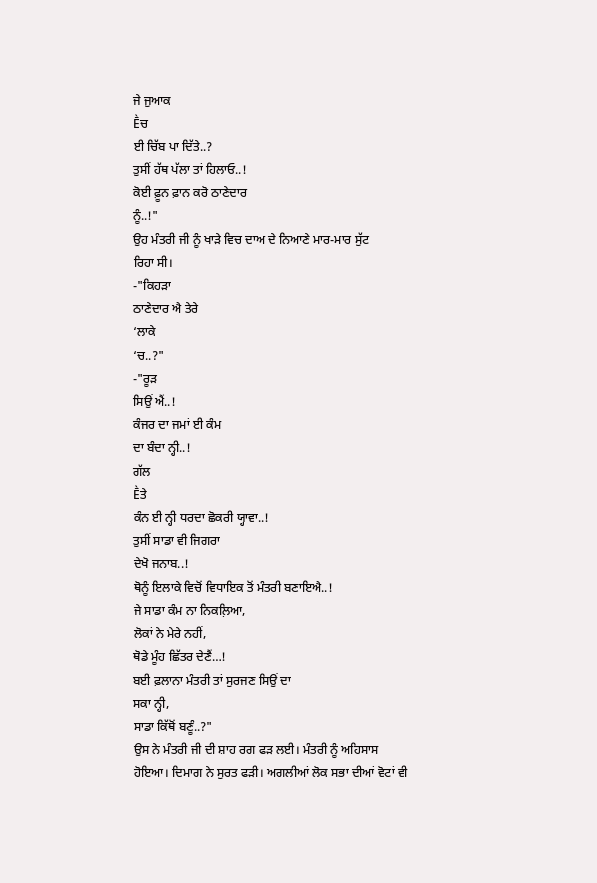ਜੇ ਜੁਆਕ
Ḕਚ
ਈ ਚਿੱਬ ਪਾ ਦਿੱਤੇ..?
ਤੁਸੀਂ ਹੱਥ ਪੱਲਾ ਤਾਂ ਹਿਲਾਓ..!
ਕੋਈ ਫ਼ੂਨ ਫ਼ਾਨ ਕਰੋ ਠਾਣੇਦਾਰ
ਨੂੰ..!"
ਉਹ ਮੰਤਰੀ ਜੀ ਨੂੰ ਖਾੜੇ ਵਿਚ ਦਾਅ ਦੇ ਨਿਆਣੇ ਮਾਰ-ਮਾਰ ਸੁੱਟ
ਰਿਹਾ ਸੀ।
-"ਕਿਹੜਾ
ਠਾਣੇਦਾਰ ਐ ਤੇਰੇ
‘ਲਾਕੇ
‘ਚ..?"
-"ਰੂੜ
ਸਿਉਂ ਐਂ..!
ਕੰਜਰ ਦਾ ਜਮਾਂ ਈ ਕੰਮ
ਦਾ ਬੰਦਾ ਨ੍ਹੀ..!
ਗੱਲ
Ḕਤੇ
ਕੰਨ ਈ ਨ੍ਹੀ ਧਰਦਾ ਛੋਕਰੀ ਯ੍ਹਾਵਾ..!
ਤੁਸੀਂ ਸਾਡਾ ਵੀ ਜਿਗਰਾ
ਦੇਖੋ ਜਨਾਬ..!
ਥੋਨੂੰ ਇਲਾਕੇ ਵਿਚੋਂ ਵਿਧਾਇਕ ਤੋਂ ਮੰਤਰੀ ਬਣਾਇਐ..!
ਜੇ ਸਾਡਾ ਕੰਮ ਨਾ ਨਿਕਲ਼ਿਆ,
ਲੋਕਾਂ ਨੇ ਮੇਰੇ ਨਹੀਂ,
ਥੋਡੇ ਮੂੰਹ ਛਿੱਤਰ ਦੇਣੈਂ…!
ਬਈ ਫ਼ਲਾਨਾ ਮੰਤਰੀ ਤਾਂ ਸੁਰਜਣ ਸਿਉਂ ਦਾ
ਸਕਾ ਨ੍ਹੀ,
ਸਾਡਾ ਕਿੱਥੋਂ ਬਣੂੰ..?"
ਉਸ ਨੇ ਮੰਤਰੀ ਜੀ ਦੀ ਸ਼ਾਹ ਰਗ ਫੜ ਲਈ। ਮੰਤਰੀ ਨੂੰ ਅਹਿਸਾਸ
ਹੋਇਆ। ਦਿਮਾਗ ਨੇ ਸੁਰਤ ਫੜੀ। ਅਗਲੀਆਂ ਲੋਕ ਸਭਾ ਦੀਆਂ ਵੋਟਾਂ ਵੀ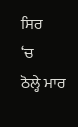ਸਿਰ
‘ਚ
ਠੋਲ੍ਹੇ ਮਾਰ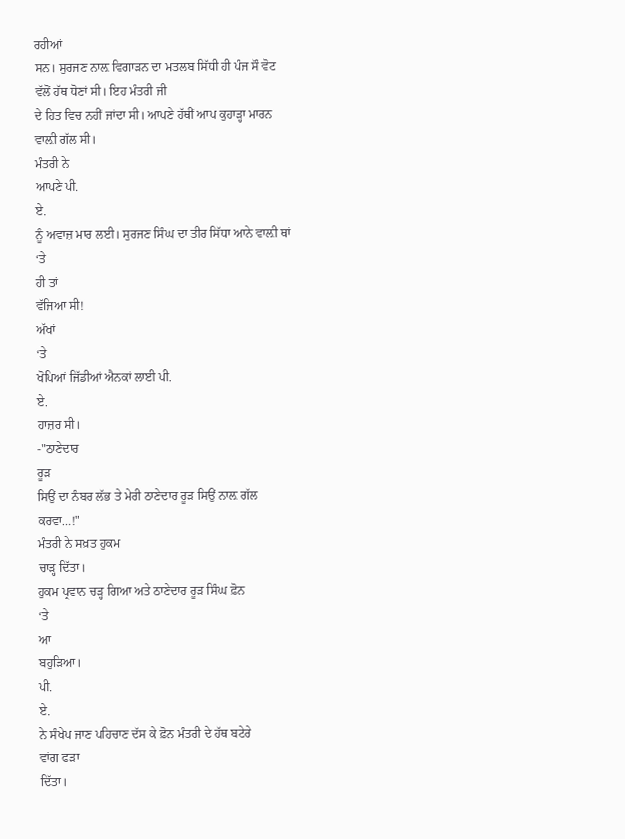ਰਹੀਆਂ
ਸਨ। ਸੁਰਜਣ ਨਾਲ਼ ਵਿਗਾੜਨ ਦਾ ਮਤਲਬ ਸਿੱਧੀ ਹੀ ਪੰਜ ਸੌ ਵੋਟ
ਵੱਲੋਂ ਹੱਥ ਧੋਣਾਂ ਸੀ। ਇਹ ਮੰਤਰੀ ਜੀ
ਦੇ ਹਿਤ ਵਿਚ ਨਹੀਂ ਜਾਂਦਾ ਸੀ। ਆਪਣੇ ਹੱਥੀਂ ਆਪ ਕੁਹਾੜ੍ਹਾ ਮਾਰਨ
ਵਾਲ਼ੀ ਗੱਲ ਸੀ।
ਮੰਤਰੀ ਨੇ
ਆਪਣੇ ਪੀ.
ਏ.
ਨੂੰ ਅਵਾਜ਼ ਮਾਰ ਲਈ। ਸੁਰਜਣ ਸਿੰਘ ਦਾ ਤੀਰ ਸਿੱਧਾ ਆਨੇ ਵਾਲ਼ੀ ਥਾਂ
‘ਤੇ
ਹੀ ਤਾਂ
ਵੱਜਿਆ ਸੀ!
ਅੱਖਾਂ
‘ਤੇ
ਖੋਪਿਆਂ ਜਿੱਡੀਆਂ ਐਨਕਾਂ ਲਾਈ ਪੀ.
ਏ.
ਹਾਜ਼ਰ ਸੀ।
-"ਠਾਣੇਦਾਰ
ਰੂੜ
ਸਿਉਂ ਦਾ ਨੰਬਰ ਲੱਭ ਤੇ ਮੇਰੀ ਠਾਣੇਦਾਰ ਰੂੜ ਸਿਉਂ ਨਾਲ਼ ਗੱਲ
ਕਰਵਾ…!"
ਮੰਤਰੀ ਨੇ ਸਖ਼ਤ ਹੁਕਮ
ਚਾੜ੍ਹ ਦਿੱਤਾ।
ਹੁਕਮ ਪ੍ਰਵਾਨ ਚੜ੍ਹ ਗਿਆ ਅਤੇ ਠਾਣੇਦਾਰ ਰੂੜ ਸਿੰਘ ਫ਼ੋਨ
‘ਤੇ
ਆ
ਬਹੁੜਿਆ।
ਪੀ.
ਏ.
ਨੇ ਸੰਖੇਪ ਜਾਣ ਪਹਿਚਾਣ ਦੱਸ ਕੇ ਫ਼ੋਨ ਮੰਤਰੀ ਦੇ ਹੱਥ ਬਟੇਰੇ
ਵਾਂਗ ਫੜਾ
ਦਿੱਤਾ।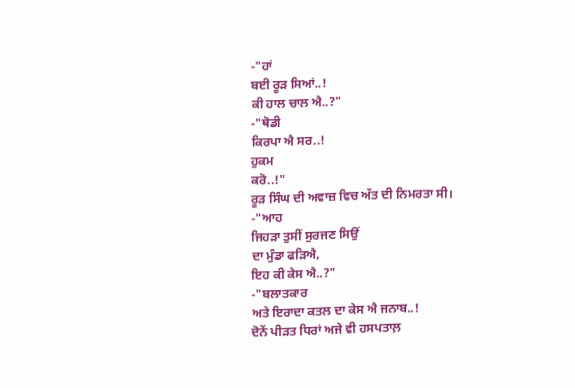-"ਹਾਂ
ਬਈ ਰੂੜ ਸਿਆਂ..!
ਕੀ ਹਾਲ ਚਾਲ ਐ..?"
-"ਥੋਡੀ
ਕਿਰਪਾ ਐ ਸਰ..!
ਹੁਕਮ
ਕਰੋ..!"
ਰੂੜ ਸਿੰਘ ਦੀ ਅਵਾਜ਼ ਵਿਚ ਅੱਤ ਦੀ ਨਿਮਰਤਾ ਸੀ।
-"ਆਹ
ਜਿਹੜਾ ਤੁਸੀਂ ਸੁਰਜਣ ਸਿਉਂ
ਦਾ ਮੁੰਡਾ ਫੜਿਐ,
ਇਹ ਕੀ ਕੇਸ ਐ..?"
-"ਬਲਾਤਕਾਰ
ਅਤੇ ਇਰਾਦਾ ਕਤਲ ਦਾ ਕੇਸ ਐ ਜਨਾਬ..!
ਦੋਨੇਂ ਪੀੜਤ ਧਿਰਾਂ ਅਜੇ ਵੀ ਹਸਪਤਾਲ਼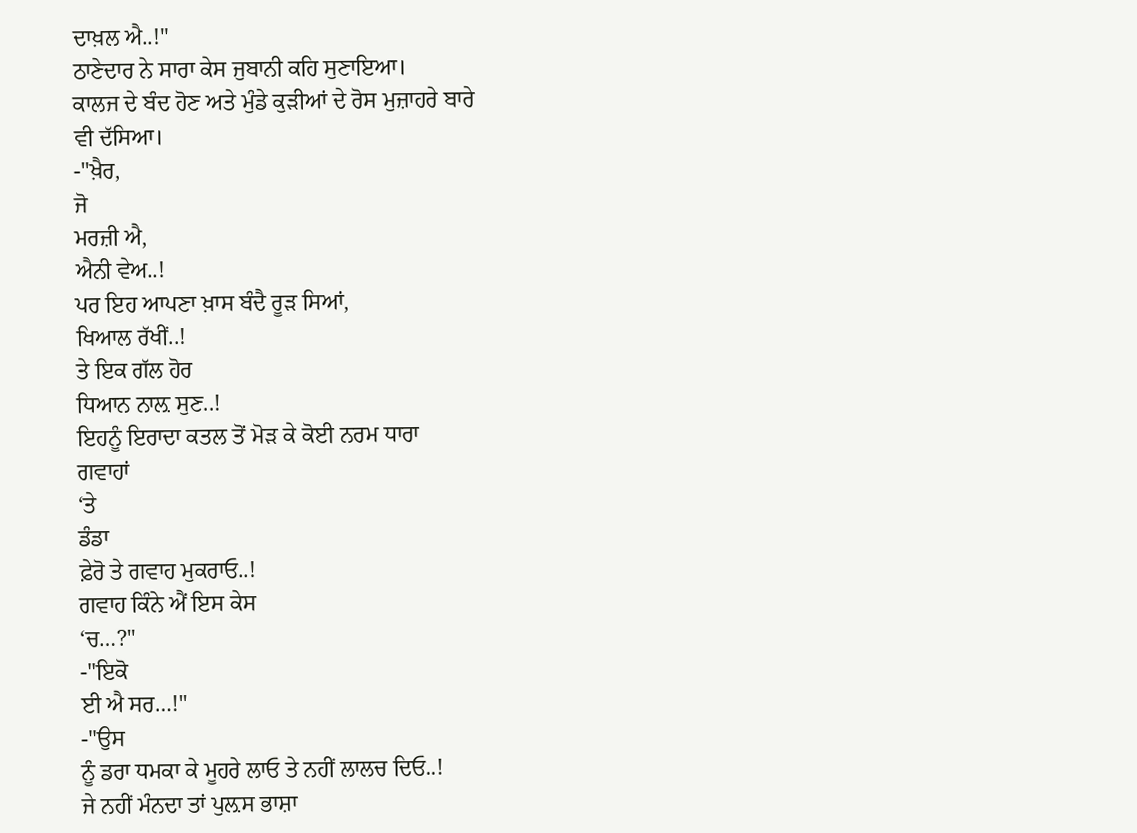ਦਾਖ਼ਲ ਐ..!"
ਠਾਣੇਦਾਰ ਨੇ ਸਾਰਾ ਕੇਸ ਜੁਬਾਨੀ ਕਹਿ ਸੁਣਾਇਆ।
ਕਾਲਜ ਦੇ ਬੰਦ ਹੋਣ ਅਤੇ ਮੁੰਡੇ ਕੁੜੀਆਂ ਦੇ ਰੋਸ ਮੁਜ਼ਾਹਰੇ ਬਾਰੇ
ਵੀ ਦੱਸਿਆ।
-"ਖ਼ੈਰ,
ਜੋ
ਮਰਜ਼ੀ ਐ,
ਐਨੀ ਵੇਅ..!
ਪਰ ਇਹ ਆਪਣਾ ਖ਼ਾਸ ਬੰਦੈ ਰੂੜ ਸਿਆਂ,
ਖਿਆਲ ਰੱਖੀਂ..!
ਤੇ ਇਕ ਗੱਲ ਹੋਰ
ਧਿਆਨ ਨਾਲ਼ ਸੁਣ..!
ਇਹਨੂੰ ਇਰਾਦਾ ਕਤਲ ਤੋਂ ਮੋੜ ਕੇ ਕੋਈ ਨਰਮ ਧਾਰਾ
ਗਵਾਹਾਂ
‘ਤੇ
ਡੰਡਾ
ਫ਼ੇਰੋ ਤੇ ਗਵਾਹ ਮੁਕਰਾਓ..!
ਗਵਾਹ ਕਿੰਨੇ ਐਂ ਇਸ ਕੇਸ
‘ਚ…?"
-"ਇਕੋ
ਈ ਐ ਸਰ…!"
-"ਉਸ
ਨੂੰ ਡਰਾ ਧਮਕਾ ਕੇ ਮੂਹਰੇ ਲਾਓ ਤੇ ਨਹੀਂ ਲਾਲਚ ਦਿਓ..!
ਜੇ ਨਹੀਂ ਮੰਨਦਾ ਤਾਂ ਪੁਲ਼ਸ ਭਾਸ਼ਾ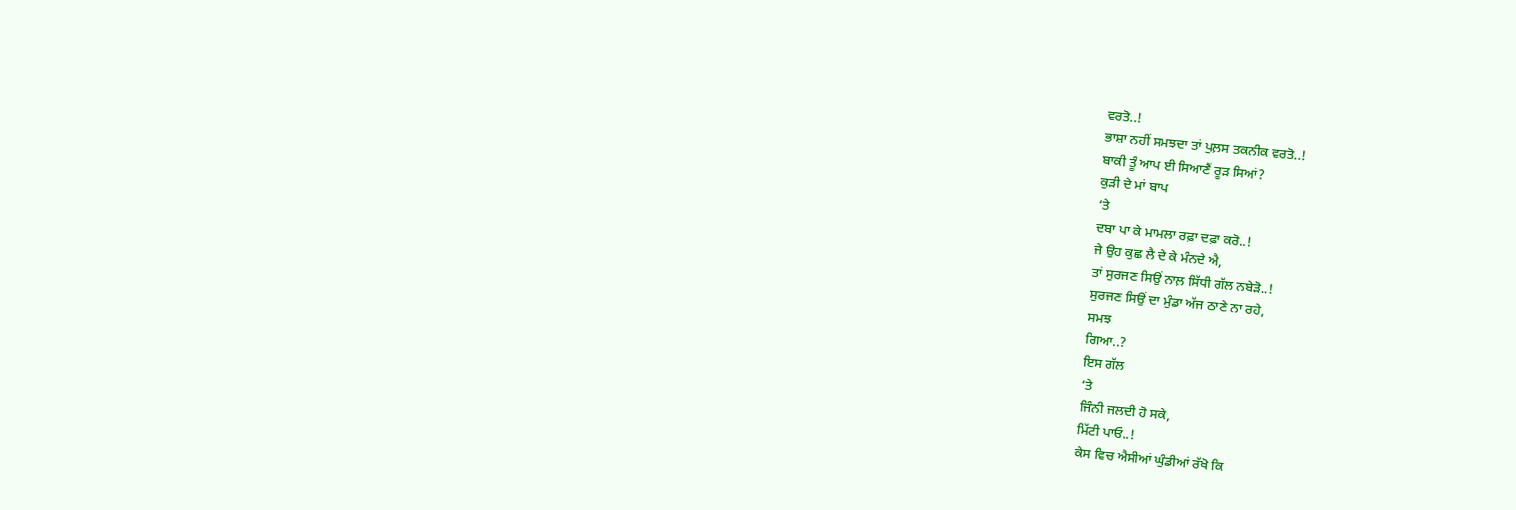ਵਰਤੋ..!
ਭਾਸ਼ਾ ਨਹੀਂ ਸਮਝਦਾ ਤਾਂ ਪੁਲ਼ਸ ਤਕਨੀਕ ਵਰਤੋ..!
ਬਾਕੀ ਤੂੰ ਆਪ ਈ ਸਿਆਣੈਂ ਰੂੜ ਸਿਆਂ?
ਕੁੜੀ ਦੇ ਮਾਂ ਬਾਪ
‘ਤੇ
ਦਬਾ ਪਾ ਕੇ ਮਾਮਲਾ ਰਫ਼ਾ ਦਫ਼ਾ ਕਰੋ..!
ਜੇ ਉਹ ਕੁਛ ਲੈ ਦੇ ਕੇ ਮੰਨਦੇ ਐ,
ਤਾਂ ਸੁਰਜਣ ਸਿਉਂ ਨਾਲ਼ ਸਿੱਧੀ ਗੱਲ ਨਬੇੜੋ..!
ਸੁਰਜਣ ਸਿਉਂ ਦਾ ਮੁੰਡਾ ਅੱਜ ਠਾਣੇ ਨਾ ਰਹੇ,
ਸਮਝ
ਗਿਆ..?
ਇਸ ਗੱਲ
‘ਤੇ
ਜਿੰਨੀ ਜਲਦੀ ਹੋ ਸਕੇ,
ਮਿੱਟੀ ਪਾਓ..!
ਕੇਸ ਵਿਚ ਐਸੀਆਂ ਘੁੰਡੀਆਂ ਰੱਖੋ ਕਿ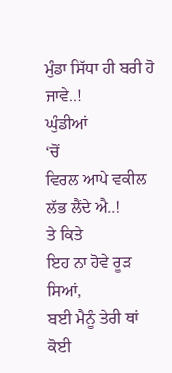ਮੁੰਡਾ ਸਿੱਧਾ ਹੀ ਬਰੀ ਹੋ ਜਾਵੇ..!
ਘੁੰਡੀਆਂ
‘ਚੋਂ
ਵਿਰਲ ਆਪੇ ਵਕੀਲ ਲੱਭ ਲੈਂਦੇ ਐ..!
ਤੇ ਕਿਤੇ
ਇਹ ਨਾ ਹੋਵੇ ਰੂੜ ਸਿਆਂ,
ਬਈ ਮੈਨੂੰ ਤੇਰੀ ਥਾਂ ਕੋਈ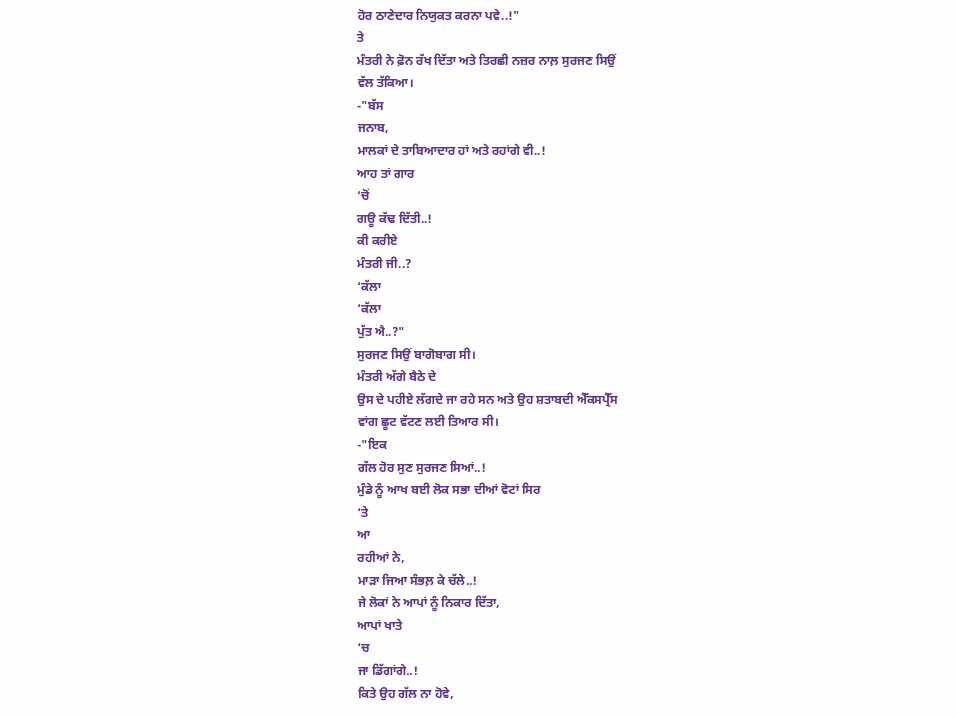ਹੋਰ ਠਾਣੇਦਾਰ ਨਿਯੁਕਤ ਕਰਨਾ ਪਵੇ..!"
ਤੇ
ਮੰਤਰੀ ਨੇ ਫ਼ੋਨ ਰੱਖ ਦਿੱਤਾ ਅਤੇ ਤਿਰਛੀ ਨਜ਼ਰ ਨਾਲ਼ ਸੁਰਜਣ ਸਿਉਂ
ਵੱਲ ਤੱਕਿਆ।
-"ਬੱਸ
ਜਨਾਬ,
ਮਾਲਕਾਂ ਦੇ ਤਾਬਿਆਦਾਰ ਹਾਂ ਅਤੇ ਰਹਾਂਗੇ ਵੀ..!
ਆਹ ਤਾਂ ਗਾਰ
‘ਚੋਂ
ਗਊ ਕੱਢ ਦਿੱਤੀ..!
ਕੀ ਕਰੀਏ
ਮੰਤਰੀ ਜੀ..?
‘ਕੱਲਾ
‘ਕੱਲਾ
ਪੁੱਤ ਐ..?"
ਸੁਰਜਣ ਸਿਉਂ ਬਾਗੋਬਾਗ ਸੀ।
ਮੰਤਰੀ ਅੱਗੇ ਬੈਠੇ ਦੇ
ਉਸ ਦੇ ਪਹੀਏ ਲੱਗਦੇ ਜਾ ਰਹੇ ਸਨ ਅਤੇ ਉਹ ਸ਼ਤਾਬਦੀ ਐੱਕਸਪ੍ਰੈੱਸ
ਵਾਂਗ ਛੂਟ ਵੱਟਣ ਲਈ ਤਿਆਰ ਸੀ।
-"ਇਕ
ਗੱਲ ਹੋਰ ਸੁਣ ਸੁਰਜਣ ਸਿਆਂ..!
ਮੁੰਡੇ ਨੂੰ ਆਖ ਬਈ ਲੋਕ ਸਭਾ ਦੀਆਂ ਵੋਟਾਂ ਸਿਰ
‘ਤੇ
ਆ
ਰਹੀਆਂ ਨੇ,
ਮਾੜਾ ਜਿਆ ਸੰਭਲ਼ ਕੇ ਚੱਲੇ..!
ਜੇ ਲੋਕਾਂ ਨੇ ਆਪਾਂ ਨੂੰ ਨਿਕਾਰ ਦਿੱਤਾ,
ਆਪਾਂ ਖਾਤੇ
‘ਚ
ਜਾ ਡਿੱਗਾਂਗੇ..!
ਕਿਤੇ ਉਹ ਗੱਲ ਨਾ ਹੋਵੇ,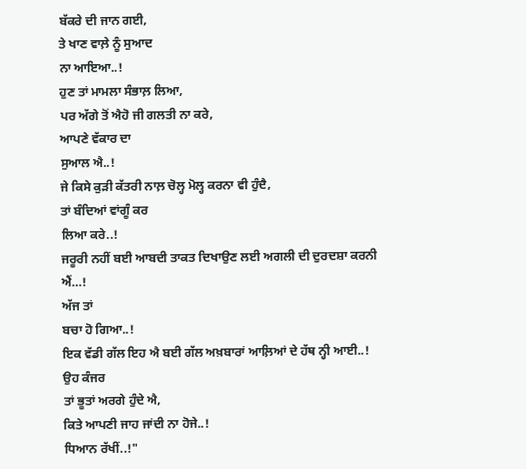ਬੱਕਰੇ ਦੀ ਜਾਨ ਗਈ,
ਤੇ ਖਾਣ ਵਾਲ਼ੇ ਨੂੰ ਸੁਆਦ
ਨਾ ਆਇਆ..!
ਹੁਣ ਤਾਂ ਮਾਮਲਾ ਸੰਭਾਲ਼ ਲਿਆ,
ਪਰ ਅੱਗੇ ਤੋਂ ਐਹੋ ਜੀ ਗਲਤੀ ਨਾ ਕਰੇ,
ਆਪਣੇ ਵੱਕਾਰ ਦਾ
ਸੁਆਲ ਐ..!
ਜੇ ਕਿਸੇ ਕੁੜੀ ਕੱਤਰੀ ਨਾਲ਼ ਚੋਲ੍ਹ ਮੋਲ੍ਹ ਕਰਨਾ ਵੀ ਹੁੰਦੈ,
ਤਾਂ ਬੰਦਿਆਂ ਵਾਂਗੂੰ ਕਰ
ਲਿਆ ਕਰੇ..!
ਜਰੂਰੀ ਨਹੀਂ ਬਈ ਆਬਦੀ ਤਾਕਤ ਦਿਖਾਉਣ ਲਈ ਅਗਲੀ ਦੀ ਦੁਰਦਸ਼ਾ ਕਰਨੀ
ਐਂ…!
ਅੱਜ ਤਾਂ
ਬਚਾ ਹੋ ਗਿਆ..!
ਇਕ ਵੱਡੀ ਗੱਲ ਇਹ ਐ ਬਈ ਗੱਲ ਅਖ਼ਬਾਰਾਂ ਆਲ਼ਿਆਂ ਦੇ ਹੱਥ ਨ੍ਹੀ ਆਈ..!
ਉਹ ਕੰਜਰ
ਤਾਂ ਭੂਤਾਂ ਅਰਗੇ ਹੁੰਦੇ ਐ,
ਕਿਤੇ ਆਪਣੀ ਜਾਹ ਜਾਂਦੀ ਨਾ ਹੋਜੇ..!
ਧਿਆਨ ਰੱਖੀਂ..!"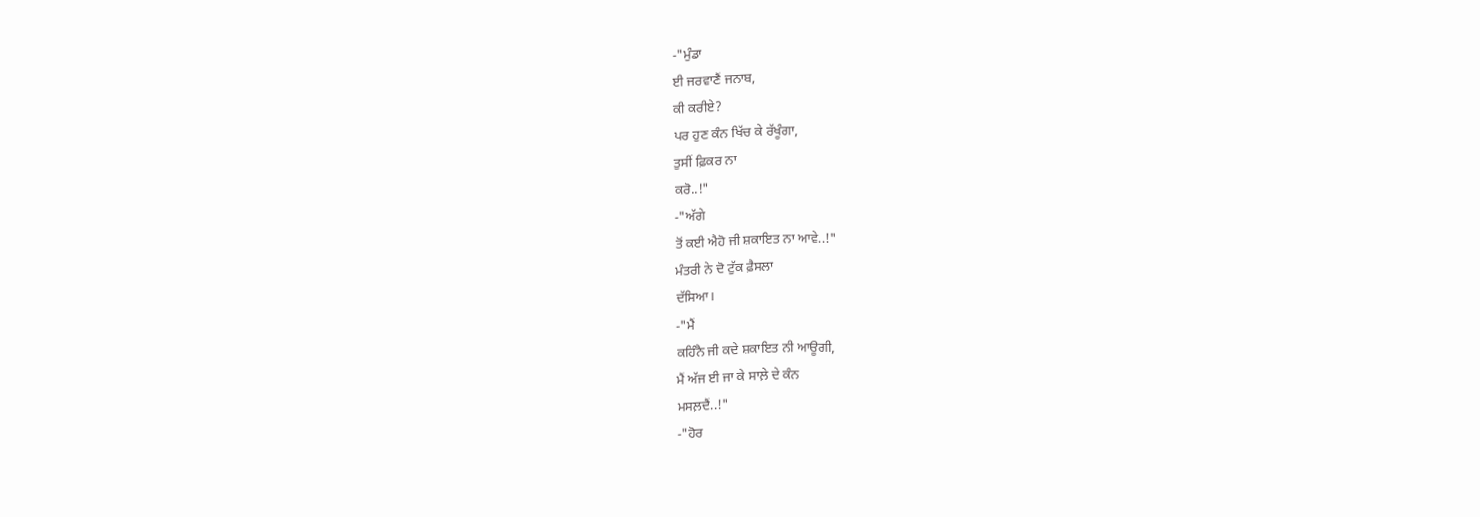-"ਮੁੰਡਾ
ਈ ਜਰਵਾਣੈਂ ਜਨਾਬ,
ਕੀ ਕਰੀਏ?
ਪਰ ਹੁਣ ਕੰਨ ਖਿੱਚ ਕੇ ਰੱਖੂੰਗਾ,
ਤੁਸੀਂ ਫ਼ਿਕਰ ਨਾ
ਕਰੋ..!"
-"ਅੱਗੇ
ਤੋਂ ਕਈ ਐਹੋ ਜੀ ਸ਼ਕਾਇਤ ਨਾ ਆਵੇ..!"
ਮੰਤਰੀ ਨੇ ਦੋ ਟੁੱਕ ਫ਼ੈਸਲਾ
ਦੱਸਿਆ।
-"ਮੈਂ
ਕਹਿੰਨੈ ਜੀ ਕਦੇ ਸ਼ਕਾਇਤ ਨੀ ਆਊਗੀ,
ਮੈਂ ਅੱਜ ਈ ਜਾ ਕੇ ਸਾਲ਼ੇ ਦੇ ਕੰਨ
ਮਸਲ਼ਦੈਂ..!"
-"ਹੋਰ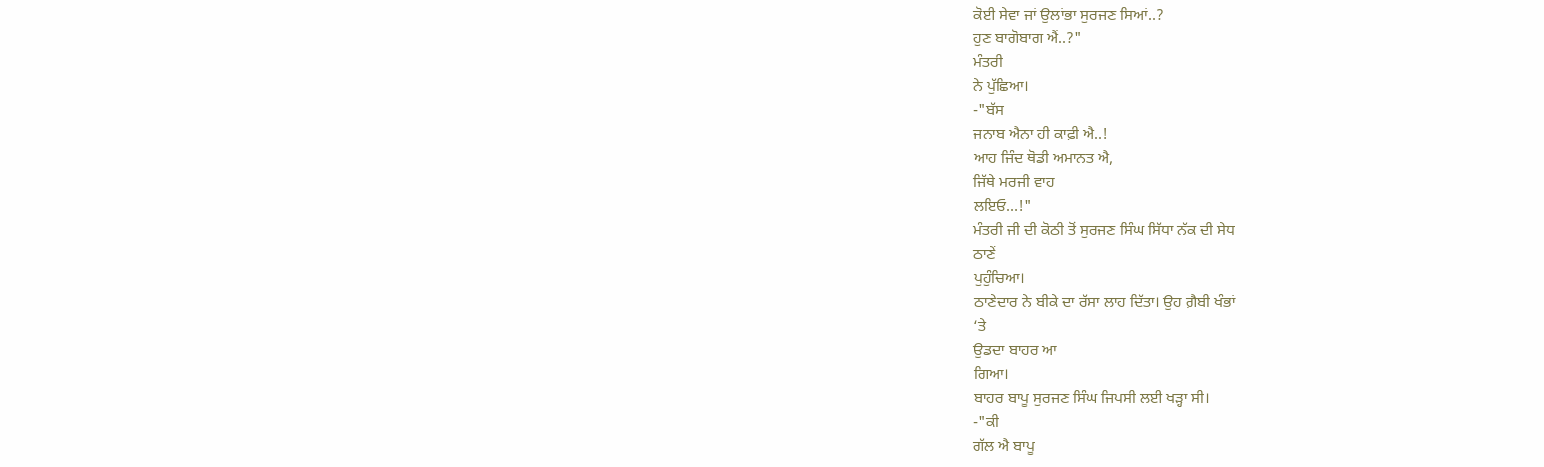ਕੋਈ ਸੇਵਾ ਜਾਂ ਉਲਾਂਭਾ ਸੁਰਜਣ ਸਿਆਂ..?
ਹੁਣ ਬਾਗੋਬਾਗ ਐਂ..?"
ਮੰਤਰੀ
ਨੇ ਪੁੱਛਿਆ।
-"ਬੱਸ
ਜਨਾਬ ਐਨਾ ਹੀ ਕਾਫ਼ੀ ਐ..!
ਆਹ ਜਿੰਦ ਥੋਡੀ ਅਮਾਨਤ ਐ,
ਜਿੱਥੇ ਮਰਜੀ ਵਾਹ
ਲਇਓ…!"
ਮੰਤਰੀ ਜੀ ਦੀ ਕੋਠੀ ਤੋਂ ਸੁਰਜਣ ਸਿੰਘ ਸਿੱਧਾ ਨੱਕ ਦੀ ਸੇਧ
ਠਾਣੇਂ
ਪੁਹੁੰਚਿਆ।
ਠਾਣੇਦਾਰ ਨੇ ਬੀਕੇ ਦਾ ਰੱਸਾ ਲਾਹ ਦਿੱਤਾ। ਉਹ ਗ਼ੈਬੀ ਖੰਭਾਂ
‘ਤੇ
ਉਡਦਾ ਬਾਹਰ ਆ
ਗਿਆ।
ਬਾਹਰ ਬਾਪੂ ਸੁਰਜਣ ਸਿੰਘ ਜਿਪਸੀ ਲਈ ਖੜ੍ਹਾ ਸੀ।
-"ਕੀ
ਗੱਲ ਐ ਬਾਪੂ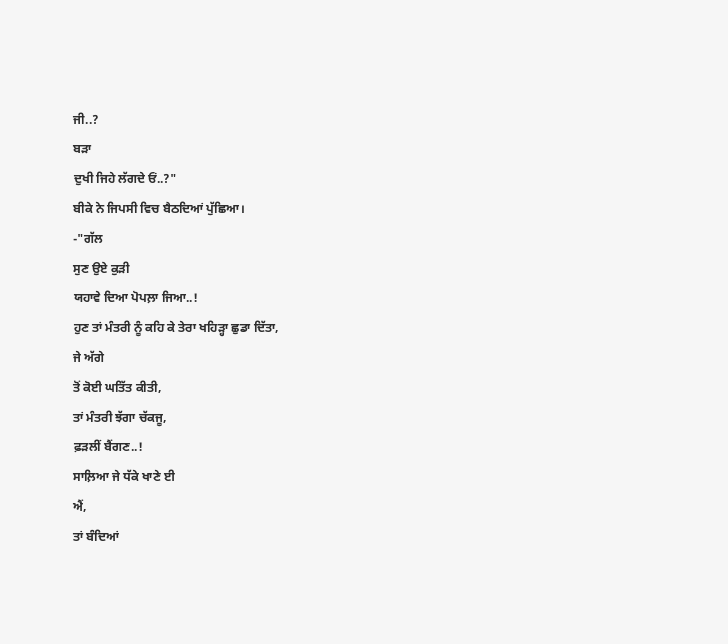ਜੀ..?
ਬੜਾ
ਦੁਖੀ ਜਿਹੇ ਲੱਗਦੇ ਓਂ..?"
ਬੀਕੇ ਨੇ ਜਿਪਸੀ ਵਿਚ ਬੈਠਦਿਆਂ ਪੁੱਛਿਆ।
-"ਗੱਲ
ਸੁਣ ਉਏ ਕੁੜੀ
ਯਹਾਵੇ ਦਿਆ ਪੋਪਲ਼ਾ ਜਿਆ..!
ਹੁਣ ਤਾਂ ਮੰਤਰੀ ਨੂੰ ਕਹਿ ਕੇ ਤੇਰਾ ਖਹਿੜ੍ਹਾ ਛੁਡਾ ਦਿੱਤਾ,
ਜੇ ਅੱਗੇ
ਤੋਂ ਕੋਈ ਘਤਿੱਤ ਕੀਤੀ,
ਤਾਂ ਮੰਤਰੀ ਝੱਗਾ ਚੱਕਜੂ,
ਫ਼ੜਲੀਂ ਬੈਂਗਣ..!
ਸਾਲ਼ਿਆ ਜੇ ਧੱਕੇ ਖਾਣੇ ਈ
ਐਂ,
ਤਾਂ ਬੰਦਿਆਂ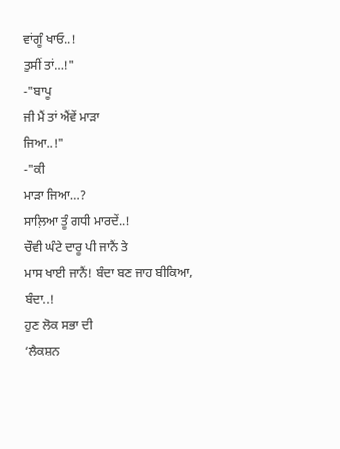ਵਾਂਗੂੰ ਖਾਓ..!
ਤੁਸੀਂ ਤਾਂ…!"
-"ਬਾਪੂ
ਜੀ ਮੈਂ ਤਾਂ ਐਂਵੇਂ ਮਾੜਾ
ਜਿਆ..!"
-"ਕੀ
ਮਾੜਾ ਜਿਆ…?
ਸਾਲ਼ਿਆ ਤੂੰ ਗਧੀ ਮਾਰਦੇਂ..!
ਚੌਵੀ ਘੰਟੇ ਦਾਰੂ ਪੀ ਜਾਨੈਂ ਤੇ
ਮਾਸ ਖਾਈ ਜਾਨੈਂ! ਬੰਦਾ ਬਣ ਜਾਹ ਬੀਕਿਆ,
ਬੰਦਾ..!
ਹੁਣ ਲੋਕ ਸਭਾ ਦੀ
‘ਲੈਕਸ਼ਨ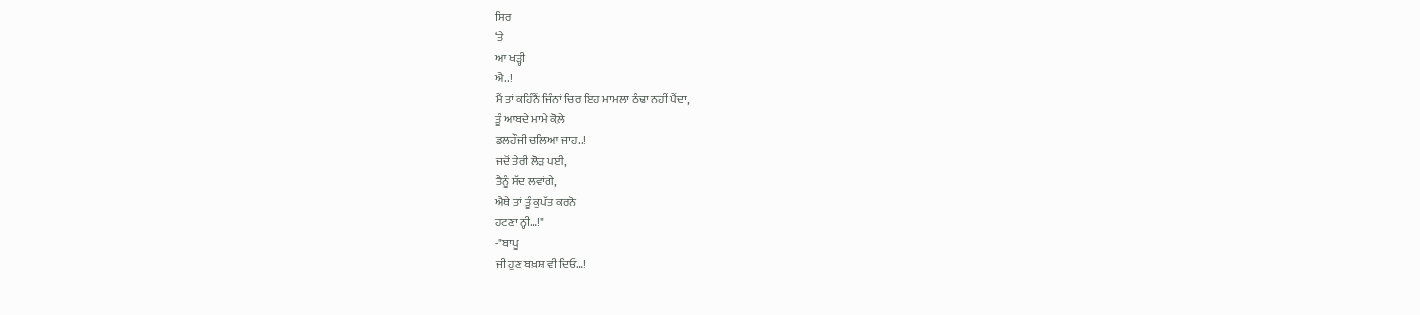ਸਿਰ
‘ਤੇ
ਆ ਖੜ੍ਹੀ
ਐ..!
ਮੈਂ ਤਾਂ ਕਹਿੰਨੈਂ ਜਿੰਨਾਂ ਚਿਰ ਇਹ ਮਾਮਲਾ ਠੰਢਾ ਨਹੀਂ ਪੈਂਦਾ,
ਤੂੰ ਆਬਦੇ ਮਾਮੇ ਕੋਲ਼ੇ
ਡਲਹੌਜੀ ਚਲਿਆ ਜਾਹ..!
ਜਦੋਂ ਤੇਰੀ ਲੋੜ ਪਈ,
ਤੈਨੂੰ ਸੱਦ ਲਵਾਂਗੇ,
ਐਥੇ ਤਾਂ ਤੂੰ ਕੁਪੱਤ ਕਰਨੋ
ਹਟਣਾ ਨ੍ਹੀ…!"
-"ਬਾਪੂ
ਜੀ ਹੁਣ ਬਖ਼ਸ਼ ਵੀ ਦਿਓ…!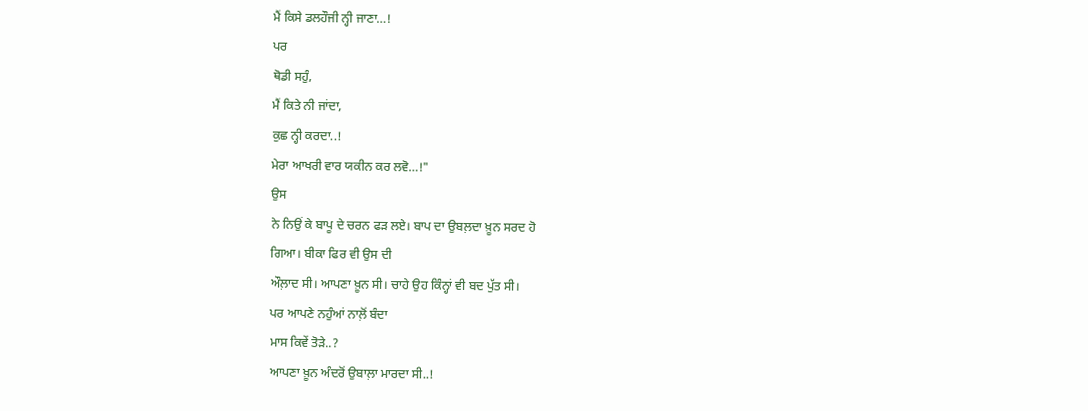ਮੈਂ ਕਿਸੇ ਡਲਹੌਜੀ ਨ੍ਹੀ ਜਾਣਾ…!
ਪਰ
ਥੋਡੀ ਸਹੁੰ,
ਮੈਂ ਕਿਤੇ ਨੀ ਜਾਂਦਾ,
ਕੁਛ ਨ੍ਹੀ ਕਰਦਾ..!
ਮੇਰਾ ਆਖਰੀ ਵਾਰ ਯਕੀਨ ਕਰ ਲਵੋ…!"
ਉਸ
ਨੇ ਨਿਉਂ ਕੇ ਬਾਪੂ ਦੇ ਚਰਨ ਫੜ ਲਏ। ਬਾਪ ਦਾ ਉਬਲ਼ਦਾ ਖ਼ੂਨ ਸਰਦ ਹੋ
ਗਿਆ। ਬੀਕਾ ਫਿਰ ਵੀ ਉਸ ਦੀ
ਔਲ਼ਾਦ ਸੀ। ਆਪਣਾ ਖ਼ੂਨ ਸੀ। ਚਾਹੇ ਉਹ ਕਿੰਨ੍ਹਾਂ ਵੀ ਬਦ ਪੁੱਤ ਸੀ।
ਪਰ ਆਪਣੇ ਨਹੁੰਆਂ ਨਾਲ਼ੋਂ ਬੰਦਾ
ਮਾਸ ਕਿਵੇਂ ਤੋੜੇ..?
ਆਪਣਾ ਖ਼ੂਨ ਅੰਦਰੋਂ ਉਬਾਲ਼ਾ ਮਾਰਦਾ ਸੀ..!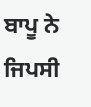ਬਾਪੂ ਨੇ ਜਿਪਸੀ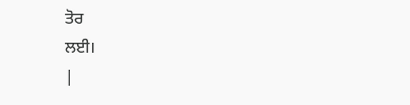ਤੋਰ
ਲਈ।
|